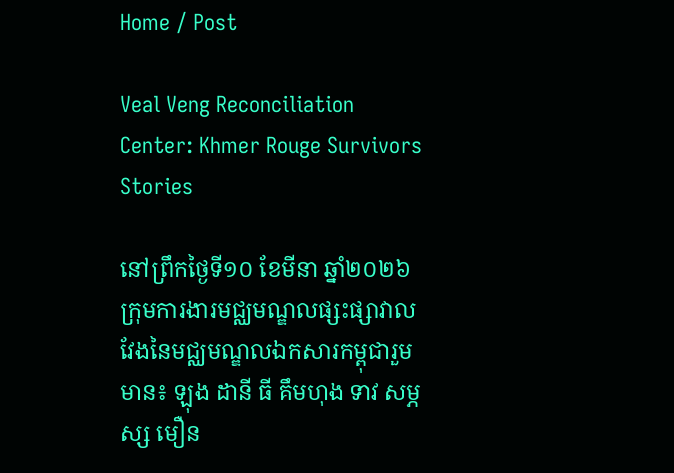Home / Post

Veal Veng Reconciliation Center: Khmer Rouge Survivors Stories

នៅព្រឹកថ្ងៃទី១០ ខែមីនា ឆ្នាំ២០២៦ ក្រុមការងារមជ្ឈមណ្ឌលផ្សះផ្សាវាលវែងនៃមជ្ឈមណ្ឌលឯកសារកម្ពុជារួមមាន៖ ឡុង ដានី ធី គឹមហុង ទាវ សម្ភស្ស មឿន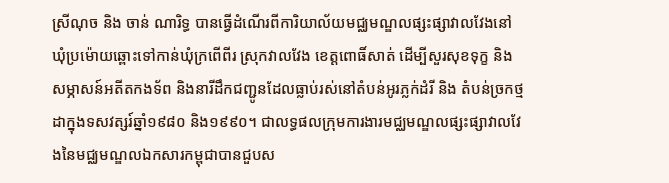ស្រីណុច និង ចាន់ ណារិទ្ធ បានធ្វើដំណើរពីការិយាល័យមជ្ឈមណ្ឌលផ្សះផ្សាវាលវែងនៅឃុំប្រម៉ោយឆ្ពោះទៅកាន់ឃុំក្រពើពីរ ស្រុកវាលវែង ខេត្តពោធិ៍សាត់ ដើម្បីសួរសុខទុក្ខ និងសម្ភាសន៍អតីតកងទ័ព និងនារីដឹកជញ្ជូនដែលធ្លាប់រស់នៅតំបន់អូរភ្លក់ដំរី និង តំបន់ច្រកថ្មដាក្នុងទសវត្សរ៍ឆ្នាំ១៩៨០ និង១៩៩០។ ជាលទ្ធផលក្រុមការងារមជ្ឈមណ្ឌលផ្សះផ្សាវាលវែងនៃមជ្ឈមណ្ឌលឯកសារកម្ពុជាបានជួបស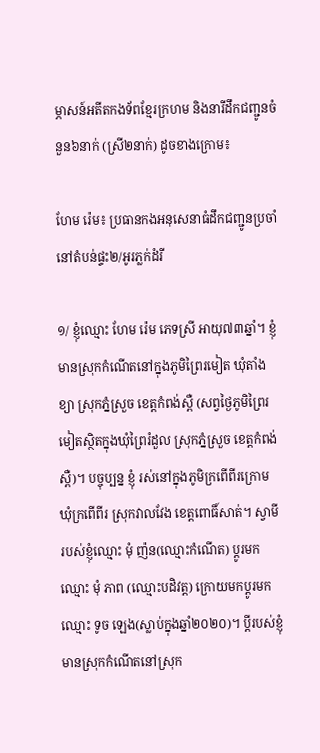ម្ភាសន៍អតីតកងទ័ពខ្មែរក្រហម និងនារីដឹកជញ្ជូនចំនួន៦នាក់ (ស្រី២នាក់) ដូចខាងក្រោម៖

ហែម រ៉េម៖ ប្រធានកងអនុសេនាធំដឹកជញ្ជូនប្រចាំនៅតំបន់ផ្ទះ២/អូរភ្លក់ដំរី

១/ ខ្ញុំឈ្មោះ ហែម រ៉េម ភេទស្រី អាយុ៧៣ឆ្នាំ។ ខ្ញុំ មានស្រុកកំណើតនៅក្នុងភូមិព្រៃរមៀត ឃុំតាំងខ្យា ស្រុកភ្នំស្រួច ខេត្តកំពង់ស្ពឺ (សព្វថ្ងៃភូមិព្រៃរមៀតស្ថិតក្នុងឃុំព្រៃរំដួល ស្រុកភ្នំស្រួច ខេត្តកំពង់ស្ពឺ)។ បច្ចុប្បន្ន ខ្ញុំ រស់នៅក្នុងភូមិក្រពើពីរក្រោម ឃុំក្រពើពីរ ស្រុកវាលវែង ខេត្តពោធិ៍សាត់។ ស្វាមីរបស់ខ្ញុំឈ្មោះ មុំ ញ៉ន(ឈ្មោះកំណើត) ប្ដូរមកឈ្មោះ មុំ ភាព (ឈ្មោះបដិវត្ត) ក្រោយមកប្ដូរមកឈ្មោះ ទូច ឡេង(ស្លាប់ក្នុងឆ្នាំ២០២០)។ ប្ដីរបស់ខ្ញុំមានស្រុកកំណើតនៅស្រុក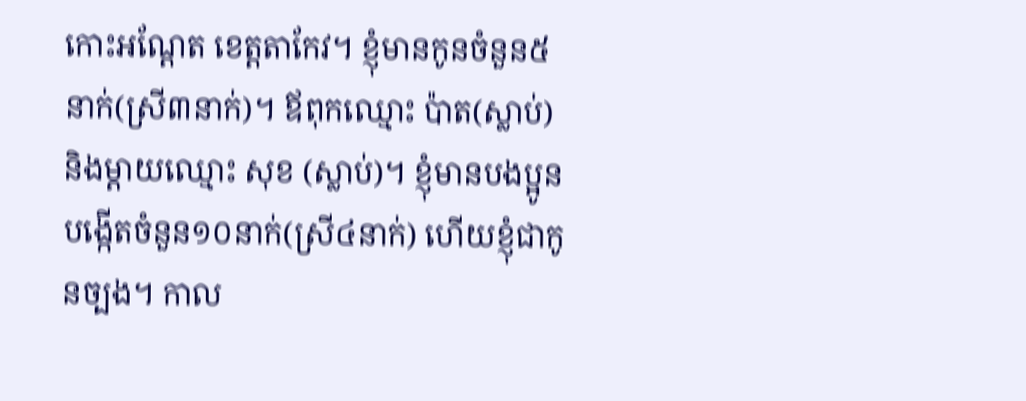កោះអណ្ដែត ខេត្តតាកែវ។ ខ្ញុំមានកូនចំនួន៥នាក់(ស្រី៣នាក់)។ ឪពុកឈ្មោះ ប៉ាត(ស្លាប់) និងម្ដាយឈ្មោះ សុខ (ស្លាប់)។ ខ្ញុំមានបងប្អូនបង្កើតចំនួន១០នាក់(ស្រី៤នាក់) ហើយខ្ញុំជាកូនច្បង។ កាល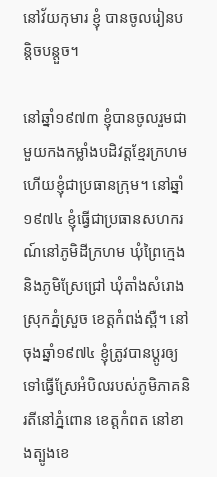នៅវ័យកុមារ ខ្ញុំ បានចូលរៀនបន្តិចបន្តួច។

នៅឆ្នាំ១៩៧៣ ខ្ញុំបានចូលរួមជាមួយកងកម្លាំងបដិវត្តខ្មែរក្រហម ហើយខ្ញុំជាប្រធានក្រុម។ នៅឆ្នាំ១៩៧៤ ខ្ញុំធ្វើជាប្រធានសហករណ៍នៅភូមិដីក្រហម ឃុំព្រៃក្មេង និងភូមិស្រែជ្រៅ ឃុំតាំងសំរោង ស្រុកភ្នំស្រួច ខេត្តកំពង់ស្ពឺ។ នៅចុងឆ្នាំ១៩៧៤ ខ្ញុំត្រូវបានប្ដូរឲ្យទៅធ្វើស្រែអំបិលរបស់ភូមិភាគនិរតីនៅភ្នំពោន ខេត្តកំពត នៅខាងត្បូងខេ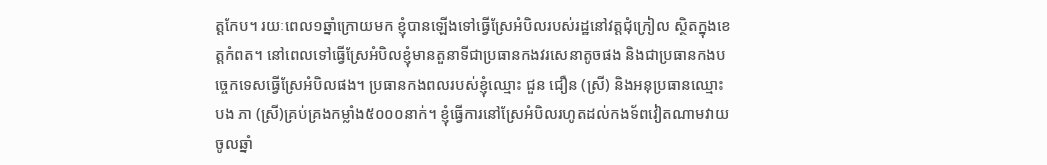ត្តកែប។ រយៈពេល១ឆ្នាំក្រោយមក ខ្ញុំបានឡើងទៅធ្វើស្រែអំបិលរបស់រដ្ឋនៅវត្តជុំក្រៀល ស្ថិតក្នុងខេត្តកំពត។ នៅពេលទៅធ្វើស្រែអំបិលខ្ញុំមានតួនាទីជាប្រធានកងវរសេនាតូចផង និងជាប្រធានកងបច្ចេកទេសធ្វើស្រែអំបិលផង។ ប្រធានកងពលរបស់ខ្ញុំឈ្មោះ ជួន ជឿន (ស្រី) និងអនុប្រធានឈ្មោះ បង ភា (ស្រី)គ្រប់គ្រងកម្លាំង៥០០០នាក់។ ខ្ញុំធ្វើការនៅស្រែអំបិលរហូតដល់កងទ័ពវៀតណាមវាយចូលឆ្នាំ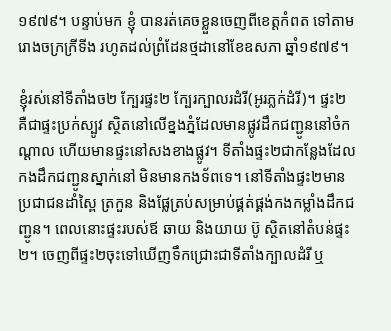១៩៧៩។ បន្ទាប់មក ខ្ញុំ បានរត់គេចខ្លួនចេញពីខេត្តកំពត ទៅតាមរោងចក្រក្រីទីង រហូតដល់ព្រំដែនថ្មដានៅខែឧសភា ឆ្នាំ១៩៧៩។

ខ្ញុំរស់នៅទីតាំងច២ ក្បែរផ្ទះ២ ក្បែរក្បាលរដំរី(អូរភ្លក់ដំរី)។ ផ្ទះ២ គឺជាផ្ទះប្រក់ស្បូវ ស្ថិតនៅលើខ្នងភ្នំដែលមានផ្លូវដឹកជញ្ជូននៅចំកណ្ដាល ហើយមានផ្ទះនៅសងខាងផ្លូវ។ ទីតាំងផ្ទះ២ជាកន្លែងដែលកងដឹកជញ្ជូនស្នាក់នៅ មិនមានកងទ័ពទេ។ នៅទីតាំងផ្ទះ២មានប្រជាជនដាំស្ពៃ ត្រកួន និងផ្លែត្រប់សម្រាប់ផ្គត់ផ្គង់កងកម្លាំងដឹកជញ្ជូន។ ពេលនោះផ្ទះរបស់ឪ ឆាយ និងយាយ ប៊ូ ស្ថិតនៅតំបន់ផ្ទះ២។ ចេញពីផ្ទះ២ចុះទៅឃើញទឹកជ្រោះជាទីតាំងក្បាលដំរី ឬ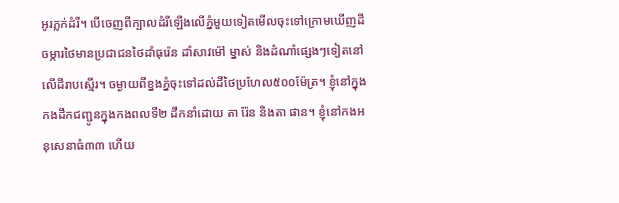អូរភ្លក់ដំរី។ បើចេញពីក្បាលដំរីឡើងលើភ្នំមួយទៀតមើលចុះទៅក្រោមឃើញដីចម្ការថៃមានប្រជាជនថៃដាំធុរ៉េន ដាំសាវម៉ៅ ម្នាស់ និងដំណាំផ្សេងៗទៀតនៅលើដីរាបស្មើរ។ ចម្ងាយពីខ្នងភ្នំចុះទៅដល់ដីថៃប្រហែល៥០០ម៉ែត្រ។ ខ្ញុំនៅក្នុងកងដឹកជញ្ជូនក្នុងកងពលទី២ ដឹកនាំដោយ តា រ៉ែន និងតា ផាន។ ខ្ញុំនៅកងអនុសេនាធំ៣៣ ហើយ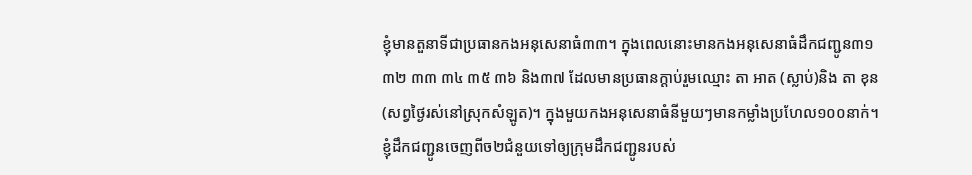ខ្ញុំមានតួនាទីជាប្រធានកងអនុសេនាធំ៣៣។ ក្នុងពេលនោះមានកងអនុសេនាធំដឹកជញ្ជូន៣១ ៣២ ៣៣ ៣៤ ៣៥ ៣៦ និង៣៧ ដែលមានប្រធានក្ដាប់រួមឈ្មោះ តា អាត (ស្លាប់)និង តា ខុន(សព្វថ្ងៃរស់នៅស្រុកសំឡូត)។ ក្នុងមួយកងអនុសេនាធំនីមួយៗមានកម្លាំងប្រហែល១០០នាក់។ ខ្ញុំដឹកជញ្ជូនចេញពីច២ជំនួយទៅឲ្យក្រុមដឹកជញ្ជូនរបស់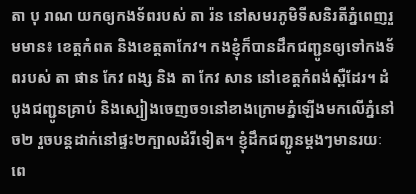តា បុ រាណ យកឲ្យកងទ័ពរបស់ តា រ៉ន នៅសមរភូមិទីសនិរតីភ្នំពេញរួមមាន៖ ខេត្តកំពត និងខេត្តតាកែវ។ កងខ្ញុំក៏បានដឹកជញ្ជូនឲ្យទៅកងទ័ពរបស់ តា ផាន កែវ ពង្ស និង តា កែវ សាន នៅខេត្តកំពង់ស្ពឺដែរ។ ដំបូងជញ្ជូនគ្រាប់ និងស្បៀងចេញច១នៅខាងក្រោមភ្នំឡើងមកលើភ្នំនៅច២ រួចបន្តដាក់នៅផ្ទះ២ក្បាលដំរីទៀត។ ខ្ញុំដឹកជញ្ជូនម្តងៗមានរយៈពេ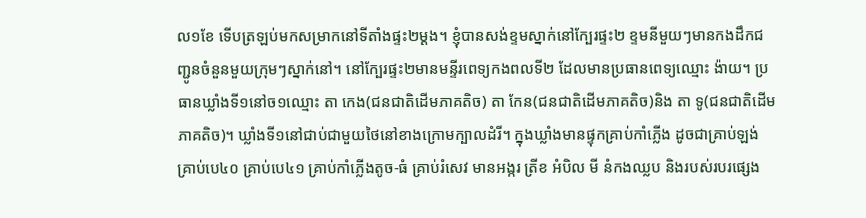ល១ខែ ទើបត្រឡប់មកសម្រាកនៅទីតាំងផ្ទះ២ម្ដង។ ខ្ញុំបានសង់ខ្ទមស្នាក់នៅក្បែរផ្ទះ២ ខ្ទមនីមួយៗមានកងដឹកជញ្ជូនចំនួនមួយក្រុមៗស្នាក់នៅ។ នៅក្បែរផ្ទះ២មានមន្ទីរពេទ្យកងពលទី២ ដែលមានប្រធានពេទ្យឈ្មោះ ង៉ាយ។ ប្រធានឃ្លាំងទី១នៅច១ឈ្មោះ តា កេង(ជនជាតិដើមភាគតិច) តា កែន(ជនជាតិដើមភាគតិច)និង តា ទូ(ជនជាតិដើមភាគតិច)។ ឃ្លាំងទី១នៅជាប់ជាមួយថៃនៅខាងក្រោមក្បាលដំរី។ ក្នុងឃ្លាំងមានផ្ទុកគ្រាប់កាំភ្លើង ដូចជាគ្រាប់ឡង់ គ្រាប់បេ៤០ គ្រាប់បេ៤១ គ្រាប់កាំភ្លើងតូច-ធំ គ្រាប់រំសេវ មានអង្ករ ត្រីខ អំបិល មី នំកងឈ្លប និងរបស់របរផ្សេង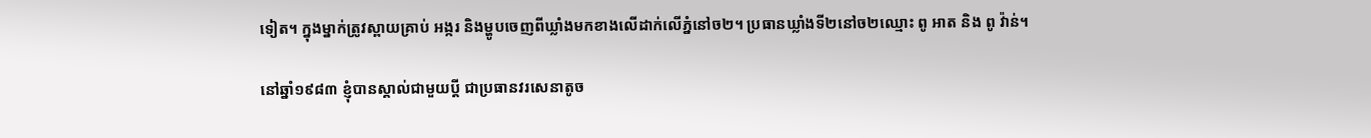ទៀត។ ក្នុងម្នាក់ត្រូវស្ពាយគ្រាប់ អង្ករ និងម្ហូបចេញពីឃ្លាំងមកខាងលើដាក់លើភ្នំនៅច២។ ប្រធានឃ្លាំងទី២នៅច២ឈ្មោះ ពូ អាត និង ពូ វ៉ាន់។

នៅឆ្នាំ១៩៨៣ ខ្ញុំបានស្គាល់ជាមួយប្ដី ជាប្រធានវរសេនាតូច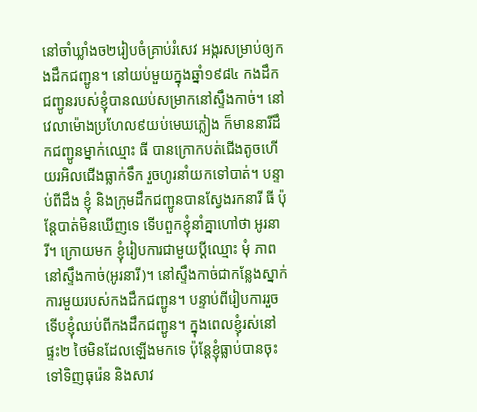នៅចាំឃ្លាំងច២រៀបចំគ្រាប់រំសេវ អង្ករសម្រាប់ឲ្យកងដឹកជញ្ជូន។ នៅយប់មួយក្នុងឆ្នាំ១៩៨៤ កងដឹកជញ្ជូនរបស់ខ្ញុំបានឈប់សម្រាកនៅស្ទឹងកាច់។ នៅ វេលាម៉ោងប្រហែល៩យប់មេឃភ្លៀង ក៏មាននារីដឹកជញ្ជូនម្នាក់ឈ្មោះ ធី បានក្រោកបត់ជើងតូចហើយរអិលជើងធ្លាក់ទឹក រួចហូរនាំយកទៅបាត់។ បន្ទាប់ពីដឹង ខ្ញុំ និងក្រុមដឹកជញ្ជូនបានស្វែងរកនារី ធី ប៉ុន្តែបាត់មិនឃើញទេ ទើបពួកខ្ញុំនាំគ្នាហៅថា អូរនារី។ ក្រោយមក ខ្ញុំរៀបការជាមួយប្ដីឈ្មោះ មុំ ភាព នៅស្ទឹងកាច់(អូរនារី)។ នៅស្ទឹងកាច់ជាកន្លែងស្នាក់ការមួយរបស់កងដឹកជញ្ជូន។ បន្ទាប់ពីរៀបការរួចទើបខ្ញុំឈប់ពីកងដឹកជញ្ជូន។ ក្នុងពេលខ្ញុំរស់នៅផ្ទះ២ ថៃមិនដែលឡើងមកទេ ប៉ុន្តែខ្ញុំធ្លាប់បានចុះទៅទិញធុរ៉េន និងសាវ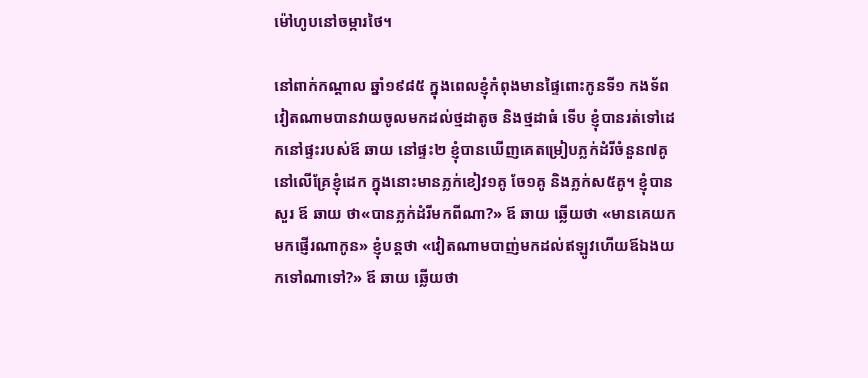ម៉ៅហូបនៅចម្ការថៃ។

នៅពាក់កណ្ដាល ឆ្នាំ១៩៨៥ ក្នុងពេលខ្ញុំកំពុងមានផ្ទៃពោះកូនទី១ កងទ័ពវៀតណាមបានវាយចូលមកដល់ថ្មដាតូច និងថ្មដាធំ ទើប ខ្ញុំបានរត់ទៅដេកនៅផ្ទះរបស់ឪ ឆាយ នៅផ្ទះ២ ខ្ញុំបានឃើញគេតម្រៀបភ្លក់ដំរីចំនួន៧គូនៅលើគ្រែខ្ញុំដេក ក្នុងនោះមានភ្លក់ខៀវ១គូ ចែ១គូ និងភ្លក់ស៥គូ។ ខ្ញុំបានសួរ ឪ ឆាយ ថា«បានភ្លក់ដំរីមកពីណា?» ឪ ឆាយ ឆ្លើយថា «មានគេយកមកផ្ញើរណាកូន» ខ្ញុំបន្តថា «វៀតណាមបាញ់មកដល់ឥឡូវហើយឪឯងយកទៅណាទៅ?» ឪ ឆាយ ឆ្លើយថា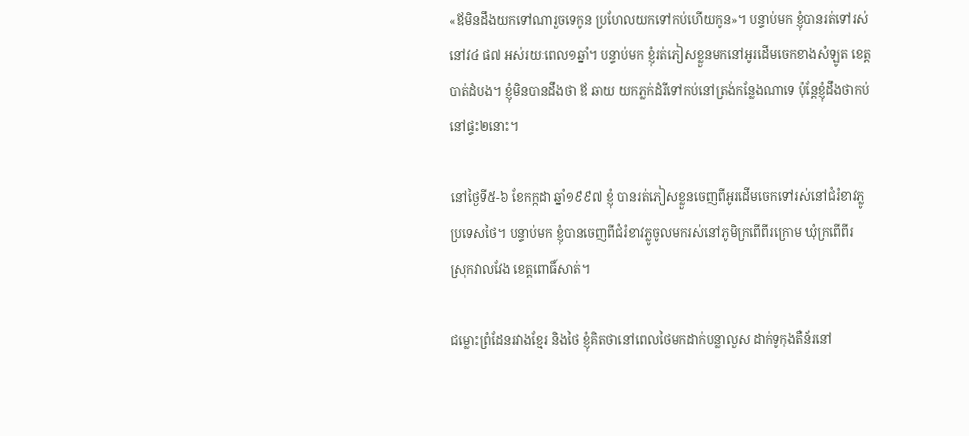«ឪមិនដឹងយកទៅណារួចទេកូន ប្រហែលយកទៅកប់ហើយកូន»។ បន្ទាប់មក ខ្ញុំបានរត់ទៅរស់នៅវ៤ ផ៧ អស់រយៈពេល១ឆ្នាំ។ បន្ទាប់មក ខ្ញុំរត់ភៀសខ្លួនមកនៅអូរដើមចេកខាងសំឡូត ខេត្តបាត់ដំបង។ ខ្ញុំមិនបានដឹងថា ឪ ឆាយ យកភ្លក់ដំរីទៅកប់នៅត្រង់កន្លែងណាទេ ប៉ុន្តែខ្ញុំដឹងថាកប់នៅផ្ទះ២នោះ។

នៅថ្ងៃទី៥-៦ ខែកក្កដា ឆ្នាំ១៩៩៧ ខ្ញុំ បានរត់ភៀសខ្លួនចេញពីអូរដើមចេកទៅរស់នៅជំរំខាវភ្លូ ប្រទេសថៃ។ បន្ទាប់មក ខ្ញុំបានចេញពីជំរំខាវភ្លូចូលមករស់នៅភូមិក្រពើពីរក្រោម ឃុំក្រពើពីរ ស្រុកវាលវែង ខេត្តពោធិ៍សាត់។

ជម្លោះព្រំដែនរវាងខ្មែរ និងថៃ ខ្ញុំគិតថានៅពេលថៃមកដាក់បន្លាលួស ដាក់ទូកុងតឺន័រនៅ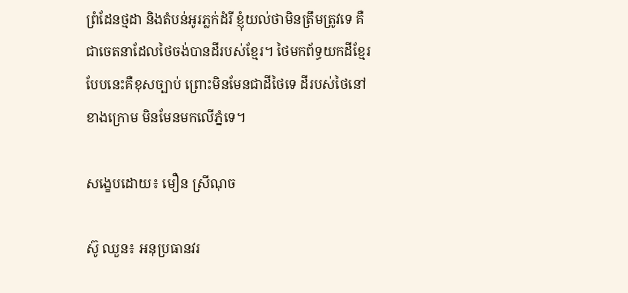ព្រំដែនថ្មដា និងតំបន់អូរភ្លក់ដំរី ខ្ញុំយល់ថាមិនត្រឹមត្រូវទេ គឺជាចេតនាដែលថៃចង់បានដីរបស់ខ្មែរ។ ថៃមកព័ទ្ធយកដីខ្មែរបែបនេះគឺខុសច្បាប់ ព្រោះមិនមែនជាដីថៃទេ ដីរបស់ថៃនៅខាងក្រោម មិនមែនមកលើភ្នំទេ។

សង្ខេបដោយ៖ មឿន ស្រីណុច

ស៊ូ ឈួន៖ អនុប្រធានវរ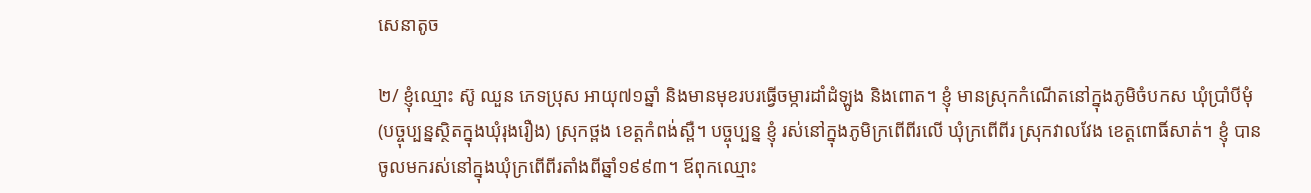សេនាតូច

២/ ខ្ញុំឈ្មោះ ស៊ូ ឈួន ភេទប្រុស អាយុ៧១ឆ្នាំ និងមានមុខរបរធ្វើចម្ការដាំដំឡូង និងពោត។ ខ្ញុំ មានស្រុកកំណើតនៅក្នុងភូមិចំបកស ឃុំប្រាំបីមុំ(បច្ចុប្បន្នស្ថិតក្នុងឃុំរុងរឿង) ស្រុកថ្ពង ខេត្តកំពង់ស្ពឺ។ បច្ចុប្បន្ន ខ្ញុំ រស់នៅក្នុងភូមិក្រពើពីរលើ ឃុំក្រពើពីរ ស្រុកវាលវែង ខេត្តពោធិ៍សាត់។ ខ្ញុំ បានចូលមករស់នៅក្នុងឃុំក្រពើពីរតាំងពីឆ្នាំ១៩៩៣។ ឪពុកឈ្មោះ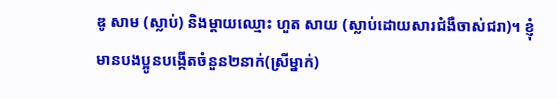ឌូ សាម (ស្លាប់) និងម្ដាយឈ្មោះ ហួត សាយ (ស្លាប់ដោយសារជំងឺចាស់ជរា)។ ខ្ញុំ មានបងប្អូនបង្កើតចំនួន២នាក់(ស្រីម្នាក់)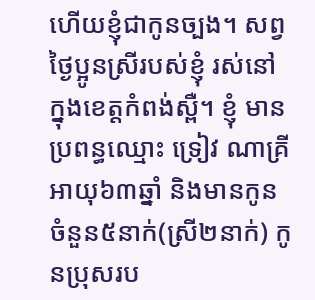ហើយខ្ញុំជាកូនច្បង។ សព្វថ្ងៃប្អូនស្រីរបស់ខ្ញុំ រស់នៅក្នុងខេត្តកំពង់ស្ពឺ។ ខ្ញុំ មានប្រពន្ធឈ្មោះ ទ្រៀវ ណាគ្រី អាយុ៦៣ឆ្នាំ និងមានកូនចំនួន៥នាក់(ស្រី២នាក់) កូនប្រុសរប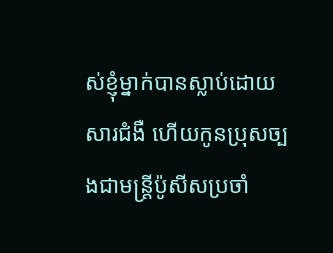ស់ខ្ញុំម្នាក់បានស្លាប់ដោយសារជំងឺ ហើយកូនប្រុសច្បងជាមន្រ្តីប៉ូសីសប្រចាំ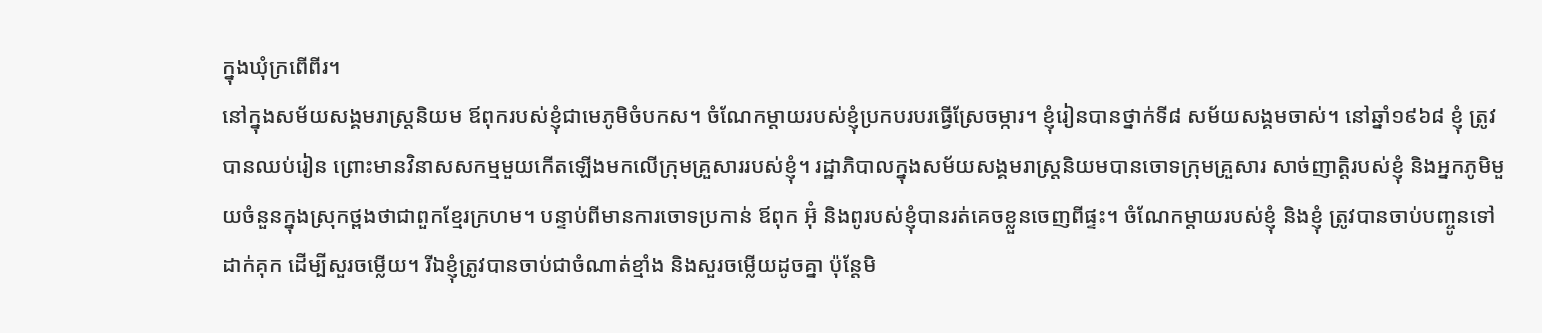ក្នុងឃុំក្រពើពីរ។
នៅក្នុងសម័យសង្គមរាស្រ្តនិយម ឪពុករបស់ខ្ញុំជាមេភូមិចំបកស។ ចំណែកម្ដាយរបស់ខ្ញុំប្រកបរបរធ្វើស្រែចម្ការ។ ខ្ញុំរៀនបានថ្នាក់ទី៨ សម័យសង្គមចាស់។ នៅឆ្នាំ១៩៦៨ ខ្ញុំ ត្រូវបានឈប់រៀន ព្រោះមានវិនាសសកម្មមួយកើតឡើងមកលើក្រុមគ្រួសាររបស់ខ្ញុំ។ រដ្ឋាភិបាលក្នុងសម័យសង្គមរាស្រ្តនិយមបានចោទក្រុមគ្រួសារ សាច់ញាត្តិរបស់ខ្ញុំ និងអ្នកភូមិមួយចំនួនក្នុងស្រុកថ្ពងថាជាពួកខ្មែរក្រហម។ បន្ទាប់ពីមានការចោទប្រកាន់ ឪពុក អ៊ុំ និងពូរបស់ខ្ញុំបានរត់គេចខ្លួនចេញពីផ្ទះ។ ចំណែកម្ដាយរបស់ខ្ញុំ និងខ្ញុំ ត្រូវបានចាប់បញ្ចូនទៅដាក់គុក ដើម្បីសួរចម្លើយ។ រីឯខ្ញុំត្រូវបានចាប់ជាចំណាត់ខ្មាំង និងសួរចម្លើយដូចគ្នា ប៉ុន្តែមិ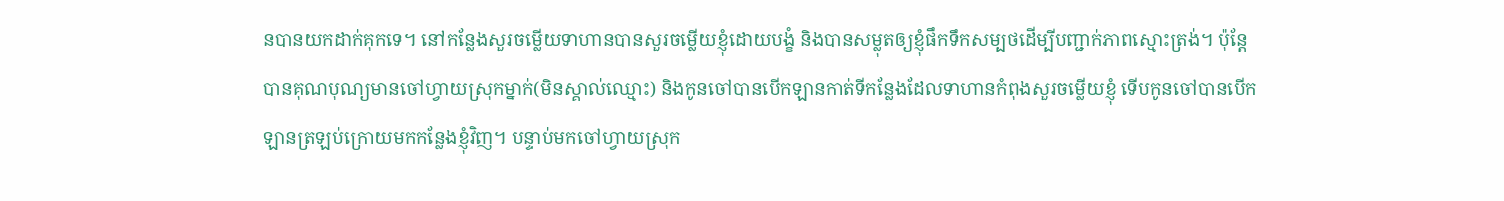នបានយកដាក់គុកទេ។ នៅកន្លែងសួរចម្លើយទាហានបានសួរចម្លើយខ្ញុំដោយបង្ខំ និងបានសម្លុតឲ្យខ្ញុំផឹកទឹកសម្បថដើម្បីបញ្ជាក់ភាពស្មោះត្រង់។ ប៉ុន្តែបានគុណបុណ្យមានចៅហ្វាយស្រុកម្នាក់(មិនស្គាល់ឈ្មោះ) និងកូនចៅបានបើកឡានកាត់ទីកន្លែងដែលទាហានកំពុងសួរចម្លើយខ្ញុំ ទើបកូនចៅបានបើកឡានត្រឡប់ក្រោយមកកន្លែងខ្ញុំវិញ។ បន្ទាប់មកចៅហ្វាយស្រុក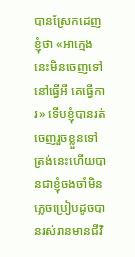បានស្រែកដេញខ្ញុំថា «អាក្មេងនេះមិនចេញទៅ នៅធ្វើអី គេធ្វើការ» ទើបខ្ញុំបានរត់ចេញរួចខ្លួនទៅ ត្រង់នេះហើយបានជាខ្ញុំចងចាំមិនភ្លេចប្រៀបដូចបានរស់រានមានជីវិ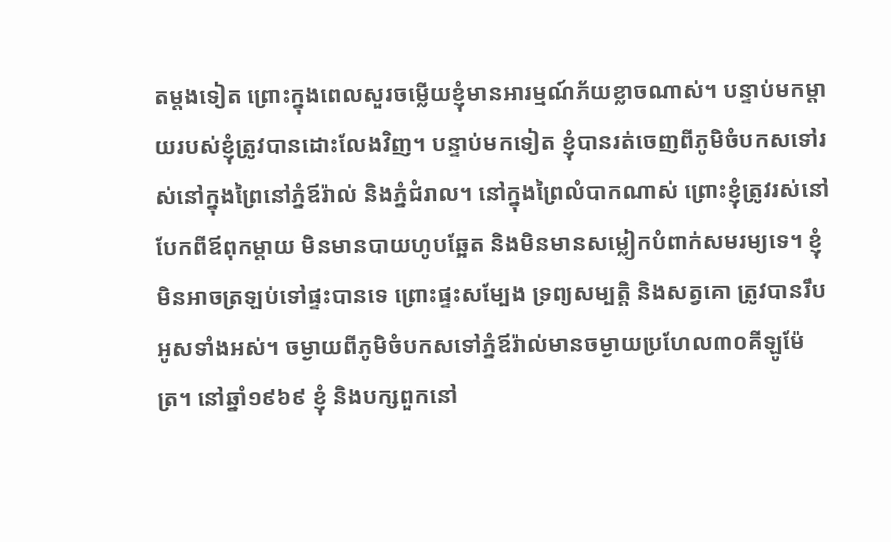តម្ដងទៀត ព្រោះក្នុងពេលសួរចម្លើយខ្ញុំមានអារម្មណ៍ភ័យខ្លាចណាស់។ បន្ទាប់មកម្ដាយរបស់ខ្ញុំត្រូវបានដោះលែងវិញ។ បន្ទាប់មកទៀត ខ្ញុំបានរត់ចេញពីភូមិចំបកសទៅរស់នៅក្នុងព្រៃនៅភ្នំឪរ៉ាល់ និងភ្នំជំរាល។ នៅក្នុងព្រៃលំបាកណាស់ ព្រោះខ្ញុំត្រូវរស់នៅបែកពីឪពុកម្ដាយ មិនមានបាយហូបឆ្អែត និងមិនមានសម្លៀកបំពាក់សមរម្យទេ។ ខ្ញុំមិនអាចត្រឡប់ទៅផ្ទះបានទេ ព្រោះផ្ទះសម្បែង ទ្រព្យសម្បត្តិ និងសត្វគោ ត្រូវបានរឹបអូសទាំងអស់។ ចម្ងាយពីភូមិចំបកសទៅភ្នំឪរ៉ាល់មានចម្ងាយប្រហែល៣០គីឡូម៉ែត្រ។ នៅឆ្នាំ១៩៦៩ ខ្ញុំ និងបក្សពួកនៅ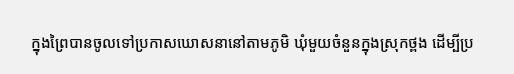ក្នុងព្រៃបានចូលទៅប្រកាសឃោសនានៅតាមភូមិ ឃុំមួយចំនួនក្នុងស្រុកថ្ពង ដើម្បីប្រ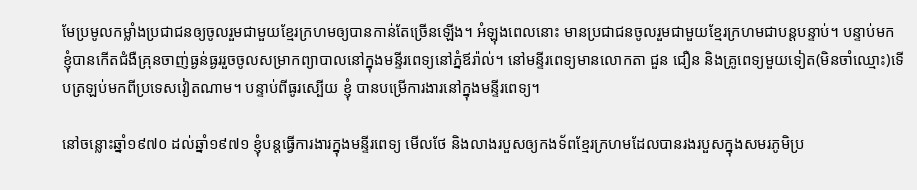មែប្រមូលកម្លាំងប្រជាជនឲ្យចូលរួមជាមួយខ្មែរក្រហមឲ្យបានកាន់តែច្រើនឡើង។ អំឡុងពេលនោះ មានប្រជាជនចូលរួមជាមួយខ្មែរក្រហមជាបន្តបន្ទាប់។ បន្ទាប់មក ខ្ញុំបានកើតជំងឺគ្រុនចាញ់ធ្ងន់ធ្ងររួចចូលសម្រាកព្យាបាលនៅក្នុងមន្ទីរពេទ្យនៅភ្នំឪរ៉ាល់។ នៅមន្ទីរពេទ្យមានលោកតា ជួន ជឿន និងគ្រូពេទ្យមួយទៀត(មិនចាំឈ្មោះ)ទើបត្រឡប់មកពីប្រទេសវៀតណាម។ បន្ទាប់ពីធូរស្បើយ ខ្ញុំ បានបម្រើការងារនៅក្នុងមន្ទីរពេទ្យ។

នៅចន្លោះឆ្នាំ១៩៧០ ដល់ឆ្នាំ១៩៧១ ខ្ញុំបន្តធ្វើការងារក្នុងមន្ទីរពេទ្យ មើលថែ និងលាងរបួសឲ្យកងទ័ពខ្មែរក្រហមដែលបានរងរបួសក្នុងសមរភូមិប្រ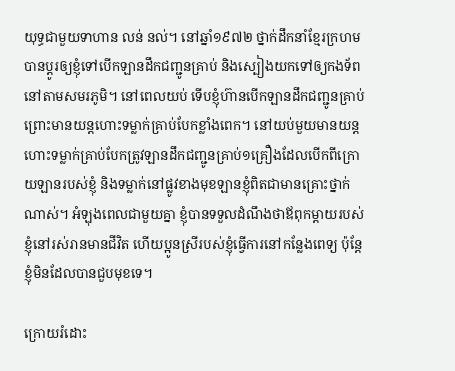យុទ្ធជាមួយទាហាន លន់ នល់។ នៅឆ្នាំ១៩៧២ ថ្នាក់ដឹកនាំខ្មែរក្រហមបានប្ដូរឲ្យខ្ញុំទៅបើកឡានដឹកជញ្ជូនគ្រាប់ និងស្បៀងយកទៅឲ្យកងទ័ពនៅតាមសមរភូមិ។ នៅពេលយប់ ទើបខ្ញុំហ៊ានបើកឡានដឹកជញ្ជូនគ្រាប់ ព្រោះមានយន្តហោះទម្លាក់គ្រាប់បែកខ្លាំងពេក។ នៅយប់មួយមានយន្តហោះទម្លាក់គ្រាប់បែកត្រូវឡានដឹកជញ្ជូនគ្រាប់១គ្រឿងដែលបើកពីក្រោយឡានរបស់ខ្ញុំ និងទម្លាក់នៅផ្លូវខាងមុខឡានខ្ញុំពិតជាមានគ្រោះថ្នាក់ណាស់។ អំឡុងពេលជាមួយគ្នា ខ្ញុំបានទទួលដំណឹងថាឪពុកម្ដាយរបស់ខ្ញុំនៅរស់រានមានជីវិត ហើយប្អូនស្រីរបស់ខ្ញុំធ្វើការនៅកន្លែងពេទ្យ ប៉ុន្តែខ្ញុំមិនដែលបានជួបមុខទេ។

ក្រោយរំដោះ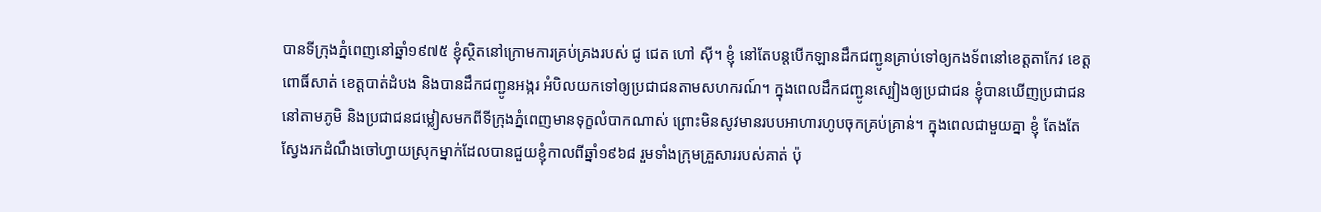បានទីក្រុងភ្នំពេញនៅឆ្នាំ១៩៧៥ ខ្ញុំស្ថិតនៅក្រោមការគ្រប់គ្រងរបស់ ជូ ជេត ហៅ ស៊ី។ ខ្ញុំ នៅតែបន្តបើកឡានដឹកជញ្ជូនគ្រាប់ទៅឲ្យកងទ័ពនៅខេត្តតាកែវ ខេត្តពោធិ៍សាត់ ខេត្តបាត់ដំបង និងបានដឹកជញ្ជូនអង្ករ អំបិលយកទៅឲ្យប្រជាជនតាមសហករណ៍។ ក្នុងពេលដឹកជញ្ជូនស្បៀងឲ្យប្រជាជន ខ្ញុំបានឃើញប្រជាជននៅតាមភូមិ និងប្រជាជនជម្លៀសមកពីទីក្រុងភ្នំពេញមានទុក្ខលំបាកណាស់ ព្រោះមិនសូវមានរបបអាហារហូបចុកគ្រប់គ្រាន់។ ក្នុងពេលជាមួយគ្នា ខ្ញុំ តែងតែស្វែងរកដំណឹងចៅហ្វាយស្រុកម្នាក់ដែលបានជួយខ្ញុំកាលពីឆ្នាំ១៩៦៨ រួមទាំងក្រុមគ្រួសាររបស់គាត់ ប៉ុ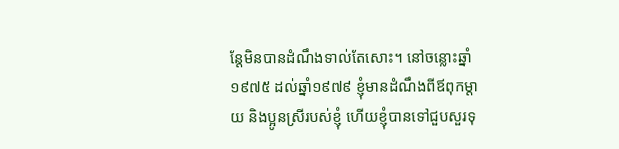ន្តែមិនបានដំណឹងទាល់តែសោះ។ នៅចន្លោះឆ្នាំ១៩៧៥ ដល់ឆ្នាំ១៩៧៩ ខ្ញុំមានដំណឹងពីឪពុកម្ដាយ និងប្អូនស្រីរបស់ខ្ញុំ ហើយខ្ញុំបានទៅជួបសួរទុ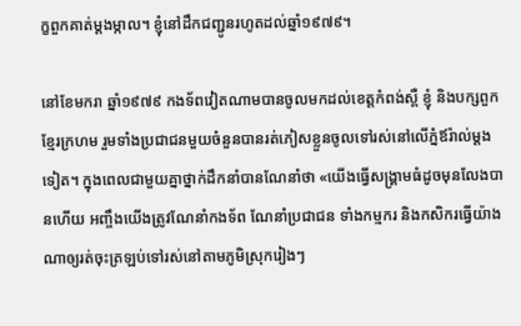ក្ខពួកគាត់ម្ដងម្កាល។ ខ្ញុំនៅដឹកជញ្ជូនរហូតដល់ឆ្នាំ១៩៧៩។

នៅខែមករា ឆ្នាំ១៩៧៩ កងទ័ពវៀតណាមបានចូលមកដល់ខេត្តកំពង់ស្ពឺ ខ្ញុំ និងបក្សពួកខ្មែរក្រហម រួមទាំងប្រជាជនមួយចំនួនបានរត់ភៀសខ្លួនចូលទៅរស់នៅលើភ្នំឪរ៉ាល់ម្ដងទៀត។ ក្នុងពេលជាមួយគ្នាថ្នាក់ដឹកនាំបានណែនាំថា «យើងធ្វើសង្រ្គាមធំដូចមុនលែងបានហើយ អញ្ចឹងយើងត្រូវណែនាំកងទ័ព ណែនាំប្រជាជន ទាំងកម្មករ និងកសិករធ្វើយ៉ាងណាឲ្យរត់ចុះត្រឡប់ទៅរស់នៅតាមភូមិស្រុករៀងៗ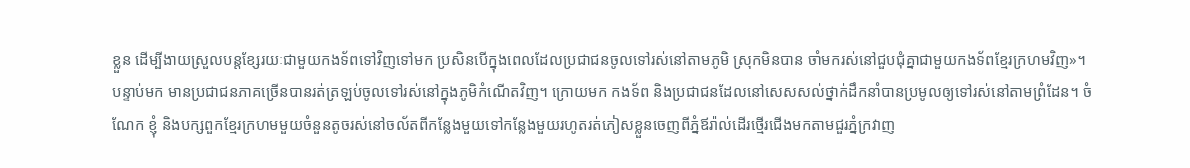ខ្លួន ដើម្បីងាយស្រួលបន្តខ្សែរយៈជាមួយកងទ័ពទៅវិញទៅមក ប្រសិនបើក្នុងពេលដែលប្រជាជនចូលទៅរស់នៅតាមភូមិ ស្រុកមិនបាន ចាំមករស់នៅជួបជុំគ្នាជាមួយកងទ័ពខ្មែរក្រហមវិញ»។ បន្ទាប់មក មានប្រជាជនភាគច្រើនបានរត់ត្រឡប់ចូលទៅរស់នៅក្នុងភូមិកំណើតវិញ។ ក្រោយមក កងទ័ព និងប្រជាជនដែលនៅសេសសល់ថ្នាក់ដឹកនាំបានប្រមូលឲ្យទៅរស់នៅតាមព្រំដែន។ ចំណែក ខ្ញុំ និងបក្សពួកខ្មែរក្រហមមួយចំនួនតូចរស់នៅចល័តពីកន្លែងមួយទៅកន្លែងមួយរហូតរត់ភៀសខ្លួនចេញពីភ្នំឪរ៉ាល់ដើរថ្មើរជើងមកតាមជួរភ្នំក្រវាញ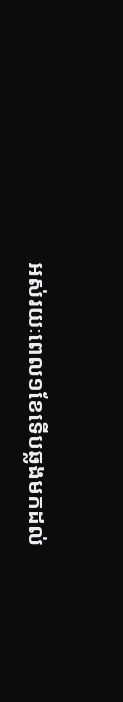អស់រយៈពេល១ខែទើបឆ្លងមកដល់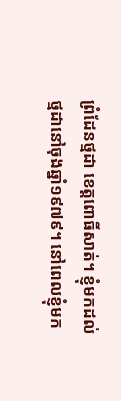ព្រំដែនថ្មដា ខេត្តពោធិ៍សាត់។ ខ្ញុំមកដល់ថ្មដានៅចុងឆ្នាំ១៩៧៩។ នៅពេលខ្ញុំមក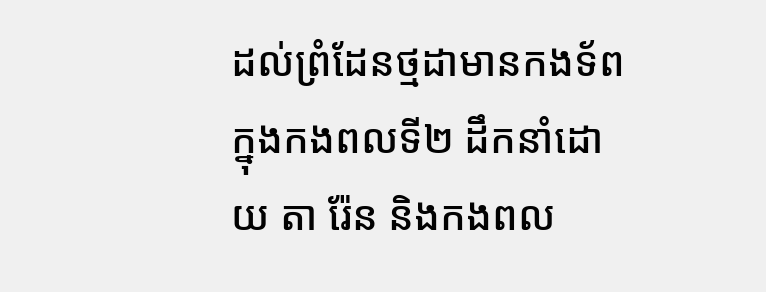ដល់ព្រំដែនថ្មដាមានកងទ័ពក្នុងកងពលទី២ ដឹកនាំដោយ តា រ៉ែន និងកងពល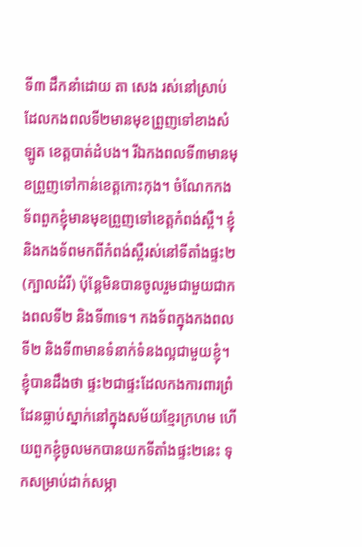ទី៣ ដឹកនាំដោយ តា សេង រស់នៅស្រាប់ ដែលកងពលទី២មានមុខព្រួញទៅខាងសំឡូត ខេត្តបាត់ដំបង។ រីឯកងពលទី៣មានមុខព្រួញទៅកាន់ខេត្តកោះកុង។ ចំណែកកងទ័ពពួកខ្ញុំមានមុខព្រួញទៅខេត្តកំពង់ស្ពឺ។ ខ្ញុំ និងកងទ័ពមកពីកំពង់ស្ពឺរស់នៅទីតាំងផ្ទះ២(ក្បាលដំរី) ប៉ុន្តែមិនបានចូលរួមជាមួយជាកងពលទី២ និងទី៣ទេ។ កងទ័ពក្នុងកងពលទី២ និងទី៣មានទំនាក់ទំនងល្អជាមួយខ្ញុំ។ ខ្ញុំបានដឹងថា ផ្ទះ២ជាផ្ទះដែលកងការពារព្រំដែនធ្លាប់ស្នាក់នៅក្នុងសម័យខ្មែរក្រហម ហើយពួកខ្ញុំចូលមកបានយកទីតាំងផ្ទះ២នេះ ទុកសម្រាប់ដាក់សម្ភា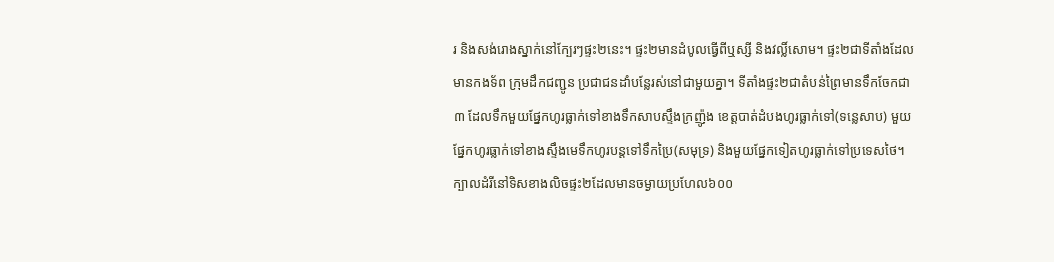រ និងសង់រោងស្នាក់នៅក្បែរៗផ្ទះ២នេះ។ ផ្ទះ២មានដំបូលធ្វើពីឬស្សី និងវល្លិ៍សោម។ ផ្ទះ២ជាទីតាំងដែលមានកងទ័ព ក្រុមដឹកជញ្ជូន ប្រជាជនដាំបន្លែរស់នៅជាមួយគ្នា។ ទីតាំងផ្ទះ២ជាតំបន់ព្រៃមានទឹកចែកជា៣ ដែលទឹកមួយផ្នែកហូរធ្លាក់ទៅខាងទឹកសាបស្ទឹងក្រញ៉ូង ខេត្តបាត់ដំបងហូរធ្លាក់ទៅ(ទន្លេសាប) មួយផ្នែកហូរធ្លាក់ទៅខាងស្ទឹងមេទឹកហូរបន្តទៅទឹកប្រៃ(សមុទ្រ) និងមួយផ្នែកទៀតហូរធ្លាក់ទៅប្រទេសថៃ។ ក្បាលដំរីនៅទិសខាងលិចផ្ទះ២ដែលមានចម្ងាយប្រហែល៦០០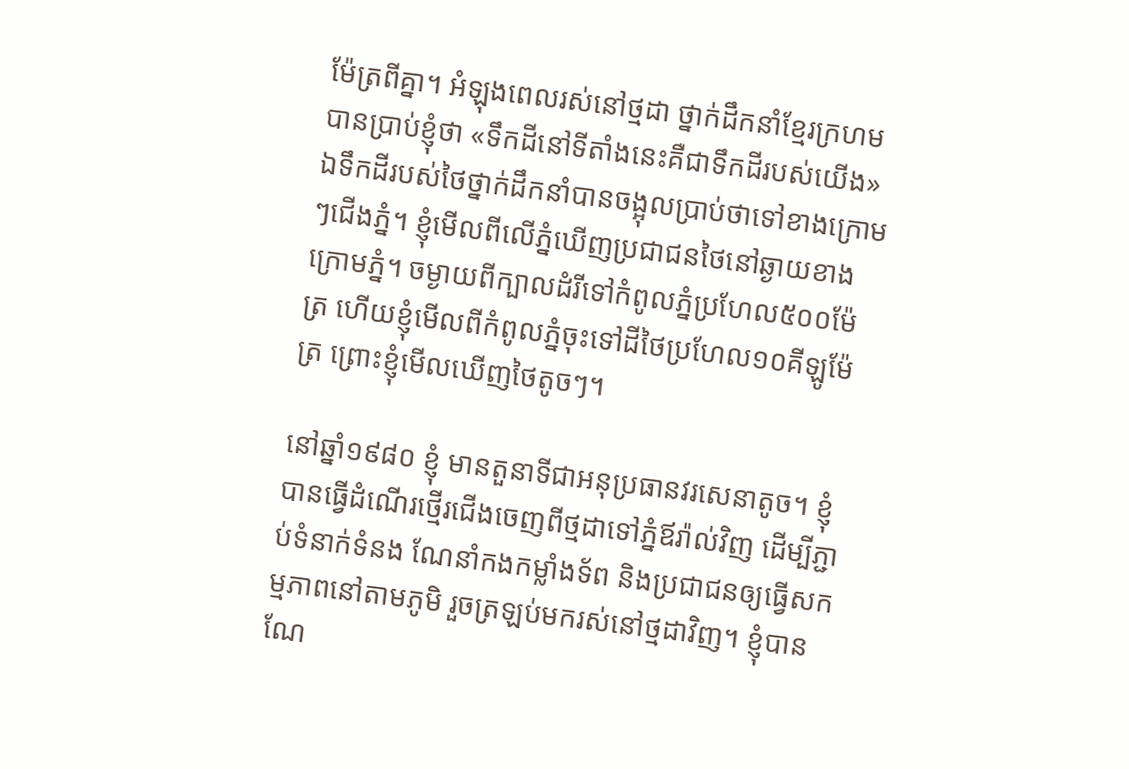ម៉ែត្រពីគ្នា។ អំឡុងពេលរស់នៅថ្មដា ថ្នាក់ដឹកនាំខ្មែរក្រហមបានប្រាប់ខ្ញុំថា «ទឹកដីនៅទីតាំងនេះគឺជាទឹកដីរបស់យើង» ឯទឹកដីរបស់ថៃថ្នាក់ដឹកនាំបានចង្អុលប្រាប់ថាទៅខាងក្រោមៗជើងភ្នំ។ ខ្ញុំមើលពីលើភ្នំឃើញប្រជាជនថៃនៅឆ្ងាយខាងក្រោមភ្នំ។ ចម្ងាយពីក្បាលដំរីទៅកំពូលភ្នំប្រហែល៥០០ម៉ែត្រ ហើយខ្ញុំមើលពីកំពូលភ្នំចុះទៅដីថៃប្រហែល១០គីឡូម៉ែត្រ ព្រោះខ្ញុំមើលឃើញថៃតូចៗ។

នៅឆ្នាំ១៩៨០ ខ្ញុំ មានតួនាទីជាអនុប្រធានវរសេនាតូច។ ខ្ញុំបានធ្វើដំណើរថ្មើរជើងចេញពីថ្មដាទៅភ្នំឪរ៉ាល់វិញ ដើម្បីភ្ជាប់ទំនាក់ទំនង ណែនាំកងកម្លាំងទ័ព និងប្រជាជនឲ្យធ្វើសកម្មភាពនៅតាមភូមិ រួចត្រឡប់មករស់នៅថ្មដាវិញ។ ខ្ញុំបានណែ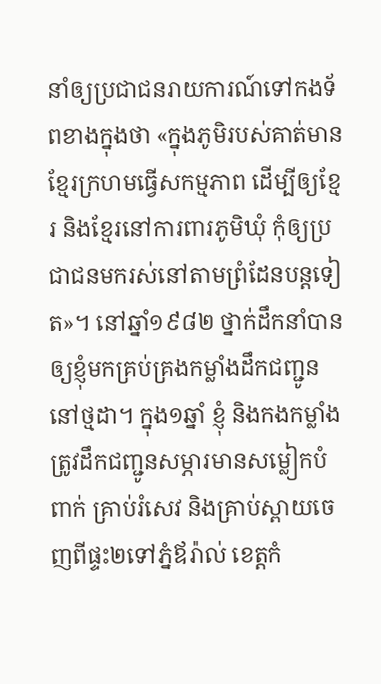នាំឲ្យប្រជាជនរាយការណ៍ទៅកងទ័ពខាងក្នុងថា «ក្នុងភូមិរបស់គាត់មានខ្មែរក្រហមធ្វើសកម្មភាព ដើម្បីឲ្យខ្មែរ និងខ្មែរនៅការពារភូមិឃុំ កុំឲ្យប្រជាជនមករស់នៅតាមព្រំដែនបន្តទៀត»។ នៅឆ្នាំ១៩៨២ ថ្នាក់ដឹកនាំបានឲ្យខ្ញុំមកគ្រប់គ្រងកម្លាំងដឹកជញ្ជូននៅថ្មដា។ ក្នុង១ឆ្នាំ ខ្ញុំ និងកងកម្លាំងត្រូវដឹកជញ្ជូនសម្ភារមានសម្លៀកបំពាក់ គ្រាប់រំសេវ និងគ្រាប់ស្ពាយចេញពីផ្ទះ២ទៅភ្នំឪរ៉ាល់ ខេត្តកំ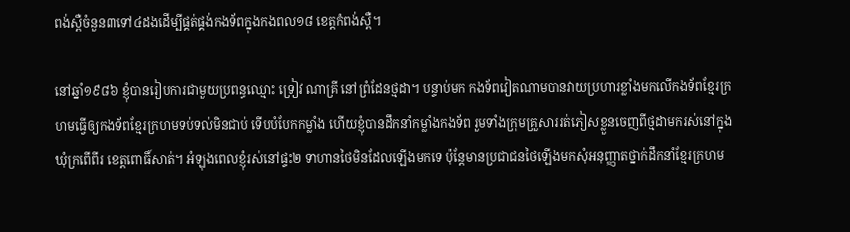ពង់ស្ពឺចំនួន៣ទៅ៤ដងដើម្បីផ្គត់ផ្គង់កងទ័ពក្នុងកងពល១៨ ខេត្តកំពង់ស្ពឺ។

នៅឆ្នាំ១៩៨៦ ខ្ញុំបានរៀបការជាមួយប្រពន្ធឈ្មោះ ទ្រៀវ ណាគ្រី នៅព្រំដែនថ្មដា។ បន្ទាប់មក កងទ័ពវៀតណាមបានវាយប្រហារខ្លាំងមកលើកងទ័ពខ្មែរក្រហមធ្វើឲ្យកងទ័ពខ្មែរក្រហមទប់ទល់មិនជាប់ ទើបបំបែកកម្លាំង ហើយខ្ញុំបានដឹកនាំកម្លាំងកងទ័ព រួមទាំងក្រុមគ្រួសាររត់ភៀសខ្លួនចេញពីថ្មដាមករស់នៅក្នុងឃុំក្រពើពីរ ខេត្តពោធិ៍សាត់។ អំឡុងពេលខ្ញុំរស់នៅផ្ទះ២ ទាហានថៃមិនដែលឡើងមកទេ ប៉ុន្តែមានប្រជាជនថៃឡើងមកសុំអនុញ្ញាតថ្នាក់ដឹកនាំខ្មែរក្រហម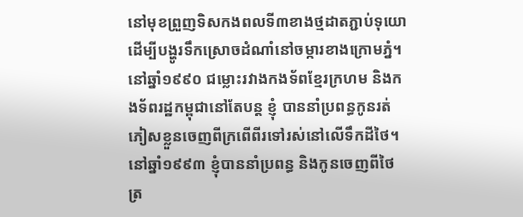នៅមុខព្រួញទិសកងពលទី៣ខាងថ្មដាតភ្ជាប់ទុយោដើម្បីបង្ហូរទឹកស្រោចដំណាំនៅចម្ការខាងក្រោមភ្នំ។ នៅឆ្នាំ១៩៩០ ជម្លោះរវាងកងទ័ពខ្មែរក្រហម និងកងទ័ពរដ្ឋកម្ពុជានៅតែបន្ត ខ្ញុំ បាននាំប្រពន្ធកូនរត់ភៀសខ្លួនចេញពីក្រពើពីរទៅរស់នៅលើទឹកដីថៃ។ នៅឆ្នាំ១៩៩៣ ខ្ញុំបាននាំប្រពន្ធ និងកូនចេញពីថៃត្រ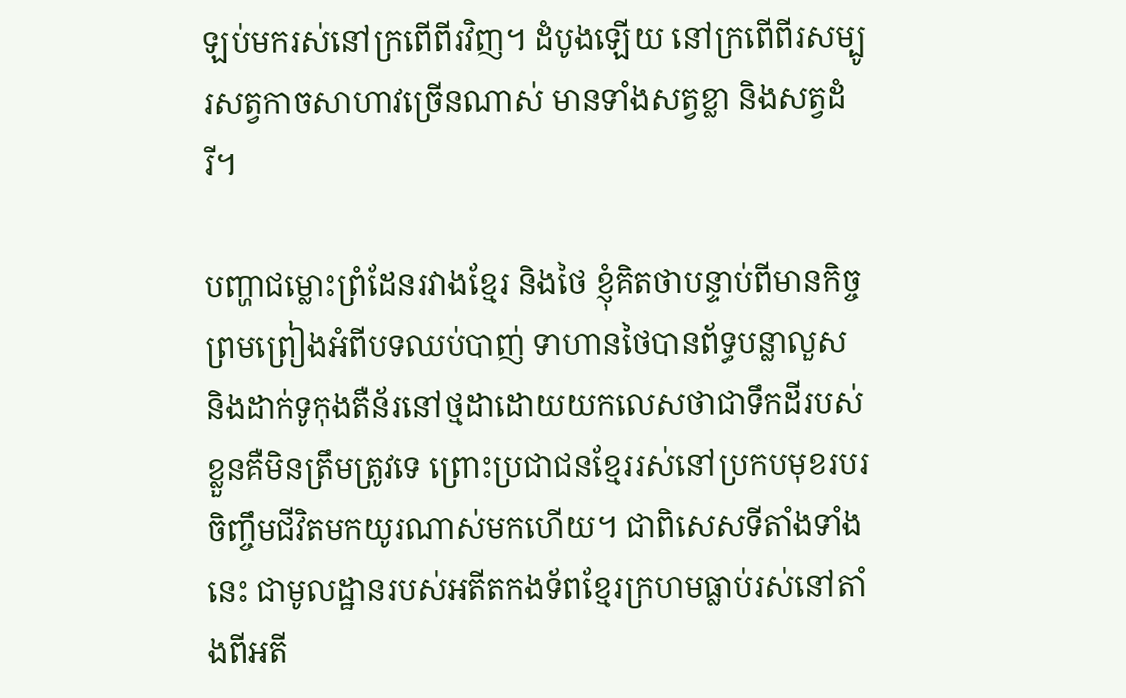ឡប់មករស់នៅក្រពើពីរវិញ។ ដំបូងឡើយ នៅក្រពើពីរសម្បូរសត្វកាចសាហាវច្រើនណាស់ មានទាំងសត្វខ្លា និងសត្វដំរី។

បញ្ហាជម្លោះព្រំដែនរវាងខ្មែរ និងថៃ ខ្ញុំគិតថាបន្ទាប់ពីមានកិច្ចព្រមព្រៀងអំពីបទឈប់បាញ់ ទាហានថៃបានព័ទ្ធបន្លាលួស និងដាក់ទូកុងតឺន័រនៅថ្មដាដោយយកលេសថាជាទឹកដីរបស់ខ្លួនគឺមិនត្រឹមត្រូវទេ ព្រោះប្រជាជនខ្មែររស់នៅប្រកបមុខរបរចិញ្ចឹមជីវិតមកយូរណាស់មកហើយ។ ជាពិសេសទីតាំងទាំងនេះ ជាមូលដ្ឋានរបស់អតីតកងទ័ពខ្មែរក្រហមធ្លាប់រស់នៅតាំងពីអតី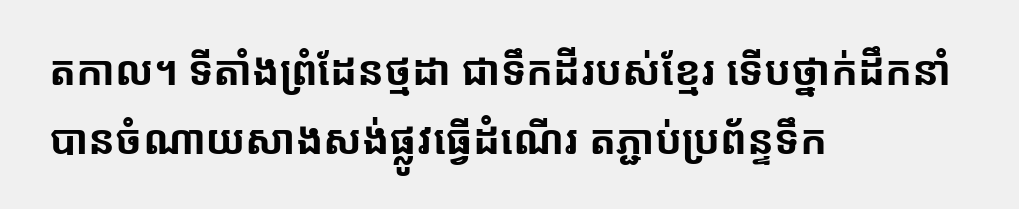តកាល។ ទីតាំងព្រំដែនថ្មដា ជាទឹកដីរបស់ខ្មែរ ទើបថ្នាក់ដឹកនាំបានចំណាយសាងសង់ផ្លូវធ្វើដំណើរ តភ្ជាប់ប្រព័ន្ទទឹក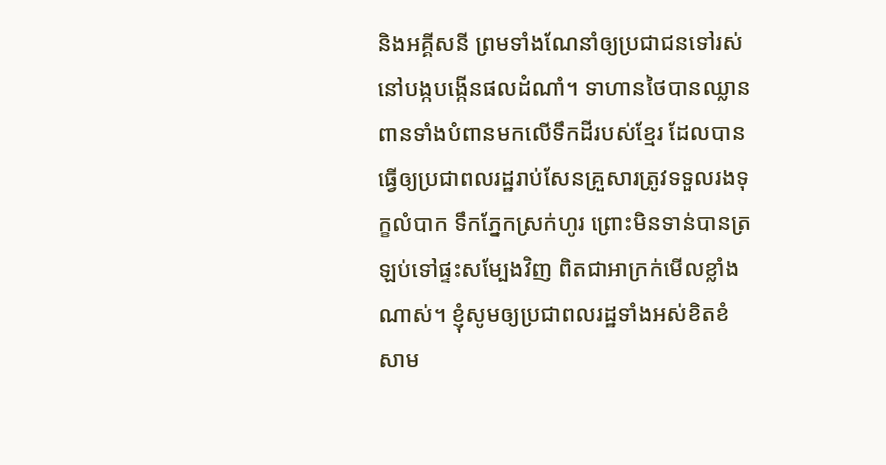និងអគ្គីសនី ព្រមទាំងណែនាំឲ្យប្រជាជនទៅរស់នៅបង្កបង្កើនផលដំណាំ។ ទាហានថៃបានឈ្លានពានទាំងបំពានមកលើទឹកដីរបស់ខ្មែរ ដែលបានធ្វើឲ្យប្រជាពលរដ្ឋរាប់សែនគ្រួសារត្រូវទទួលរងទុក្ខលំបាក ទឹកភ្នែកស្រក់ហូរ ព្រោះមិនទាន់បានត្រឡប់ទៅផ្ទះសម្បែងវិញ ពិតជាអាក្រក់មើលខ្លាំងណាស់។ ខ្ញុំសូមឲ្យប្រជាពលរដ្ឋទាំងអស់ខិតខំសាម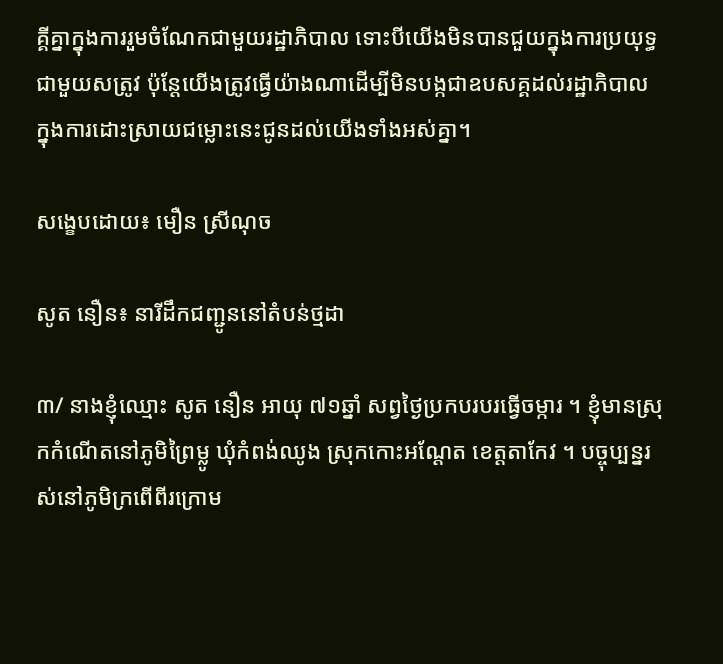គ្គីគ្នាក្នុងការរួមចំណែកជាមួយរដ្ឋាភិបាល ទោះបីយើងមិនបានជួយក្នុងការប្រយុទ្ធជាមួយសត្រូវ ប៉ុន្តែយើងត្រូវធ្វើយ៉ាងណាដើម្បីមិនបង្កជាឧបសគ្គដល់រដ្ឋាភិបាលក្នុងការដោះស្រាយជម្លោះនេះជូនដល់យើងទាំងអស់គ្នា។

សង្ខេបដោយ៖ មឿន ស្រីណុច

សូត នឿន៖ នារីដឹកជញ្ជូននៅតំបន់ថ្មដា

៣/ នាងខ្ញុំឈ្មោះ សូត នឿន អាយុ ៧១ឆ្នាំ សព្វថ្ងៃប្រកបរបរធ្វើចម្ការ ។ ខ្ញុំមានស្រុកកំណើតនៅភូមិព្រៃម្លូ ឃុំកំពង់ឈូង ស្រុកកោះអណ្ដែត ខេត្តតាកែវ ។ បច្ចុប្បន្នរស់នៅភូមិក្រពើពីរក្រោម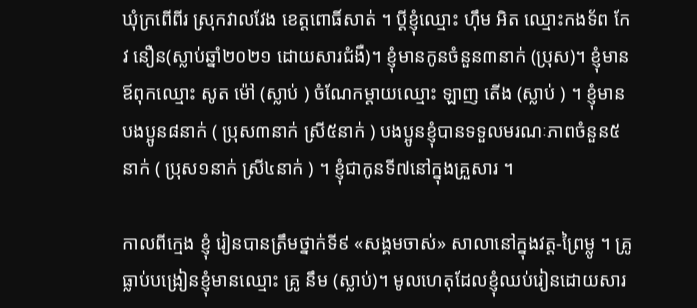ឃុំក្រពើពីរ ស្រុកវាលវែង ខេត្តពោធិ៍សាត់ ។ ប្ដីខ្ញុំឈ្មោះ ហ៊ឹម អិត ឈ្មោះកងទ័ព កែវ នឿន(ស្លាប់ឆ្នាំ២០២១ ដោយសារជំងឺ)។ ខ្ញុំមានកូនចំនួន៣នាក់ (ប្រុស)។ ខ្ញុំមានឪពុកឈ្មោះ សូត ម៉ៅ (ស្លាប់ ) ចំណែកម្ដាយឈ្មោះ ឡាញ តើង (ស្លាប់ ) ។ ខ្ញុំមានបងប្អូន៨នាក់ ( ប្រុស៣នាក់ ស្រី៥នាក់ ) បងប្អូនខ្ញុំបានទទួលមរណៈភាពចំនួន៥នាក់ ( ប្រុស១នាក់ ស្រី៤នាក់ ) ។ ខ្ញុំជាកូនទី៧នៅក្នុងគ្រួសារ ។

កាលពីក្មេង ខ្ញុំ រៀនបានត្រឹមថ្នាក់ទី៩ «សង្គមចាស់» សាលានៅក្នុងវត្ត-ព្រៃម្លូ ។ គ្រូធ្លាប់បង្រៀនខ្ញុំមានឈ្មោះ គ្រូ នឹម (ស្លាប់)។ មូលហេតុដែលខ្ញុំឈប់រៀនដោយសារ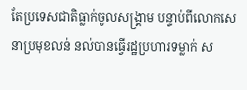តែប្រទេសជាតិធ្លាក់ចូលសង្រ្គាម បន្ទាប់ពីលោកសេនាប្រមុខលន់ នល់បានធ្វើរដ្ឋប្រហារទម្លាក់ ស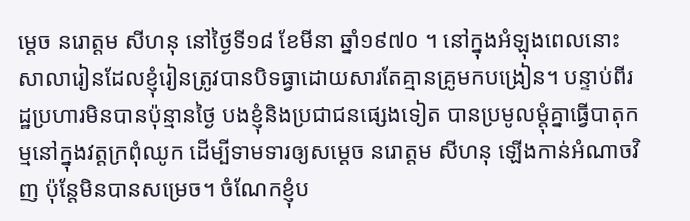ម្ដេច នរោត្តម សីហនុ នៅថ្ងៃទី១៨ ខែមីនា ឆ្នាំ១៩៧០ ។ នៅក្នុងអំឡុងពេលនោះសាលារៀនដែលខ្ញុំរៀនត្រូវបានបិទធ្វាដោយសារតែគ្មានគ្រូមកបង្រៀន។ បន្ទាប់ពីរដ្ឋប្រហារមិនបានប៉ុន្មានថ្ងៃ បងខ្ញុំនិងប្រជាជនផ្សេងទៀត បានប្រមូលម្ដុំគ្នាធ្វើបាតុកម្មនៅក្នុងវត្តក្រពុំឈូក ដើម្បីទាមទារឲ្យសម្ដេច នរោត្តម សីហនុ ឡើងកាន់អំណាចវិញ ប៉ុន្តែមិនបានសម្រេច។ ចំណែកខ្ញុំប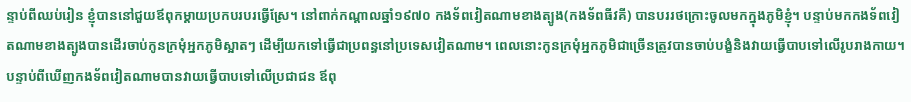ន្ទាប់ពីឈប់រៀន ខ្ញុំបាននៅជួយឪពុកម្ដាយប្រកបរបរធ្វើស្រែ។ នៅពាក់កណ្ដាលឆ្នាំ១៩៧០ កងទ័ពវៀតណាមខាងត្បូង(កងទ័ពធីវគី) បានបររថក្រោះចូលមកក្នុងភូមិខ្ញុំ។ បន្ទាប់មកកងទ័ពវៀតណាមខាងត្បូងបានដើរចាប់កូនក្រមុំអ្នកភូមិស្អាតៗ ដើម្បីយកទៅធ្វើជាប្រពន្ធនៅប្រទេសវៀតណាម។ ពេលនោះកូនក្រមុំអ្នកភូមិជាច្រើនត្រូវបានចាប់បង្ខំនិងវាយធ្វើបាបទៅលើរូបរាងកាយ។ បន្ទាប់ពីឃើញកងទ័ពវៀតណាមបានវាយធ្វើបាបទៅលើប្រជាជន ឪពុ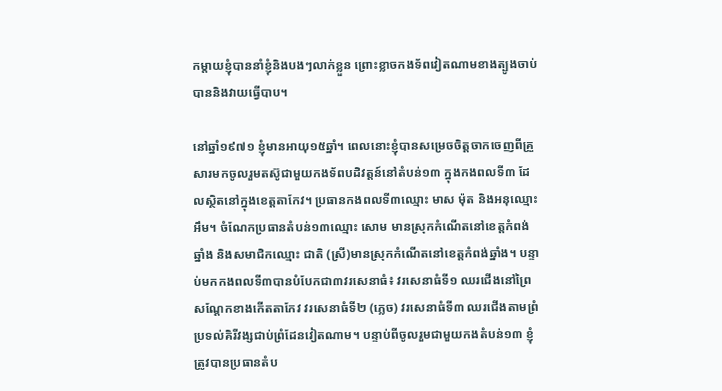កម្ដាយខ្ញុំបាននាំខ្ញុំនិងបងៗលាក់ខ្លួន ព្រោះខ្លាចកងទ័ពវៀតណាមខាងត្បូងចាប់បាននិងវាយធ្វើបាប។

នៅឆ្នាំ១៩៧១ ខ្ញុំមានអាយុ១៥ឆ្នាំ។ ពេលនោះខ្ញុំបានសម្រេចចិត្តចាកចេញពីគ្រួសារមកចូលរួមតស៊ូជាមួយកងទ័ពបដិវត្តន៍នៅតំបន់១៣ ក្នុងកងពលទី៣ ដែលស្ថិតនៅក្នុងខេត្តតាកែវ។ ប្រធានកងពលទី៣ឈ្មោះ មាស ម៉ុត និងអនុឈ្មោះ អឹម។ ចំណែកប្រធានតំបន់១៣ឈ្មោះ សោម មានស្រុកកំណើតនៅខេត្តកំពង់ឆ្នាំង និងសមាជិកឈ្មោះ ជាតិ (ស្រី)មានស្រុកកំណើតនៅខេត្តកំពង់ឆ្នាំង។ បន្ទាប់មកកងពលទី៣បានបំបែកជា៣វរសេនាធំ៖ វរសេនាធំទី១ ឈរជើងនៅព្រៃសណ្ដែកខាងកើតតាកែវ វរសេនាធំទី២ (ភ្លេច) វរសេនាធំទី៣ ឈរជើងតាមព្រំប្រទល់គិរីវង្សជាប់ព្រំដែនវៀតណាម។ បន្ទាប់ពីចូលរួមជាមួយកងតំបន់១៣ ខ្ញុំត្រូវបានប្រធានតំប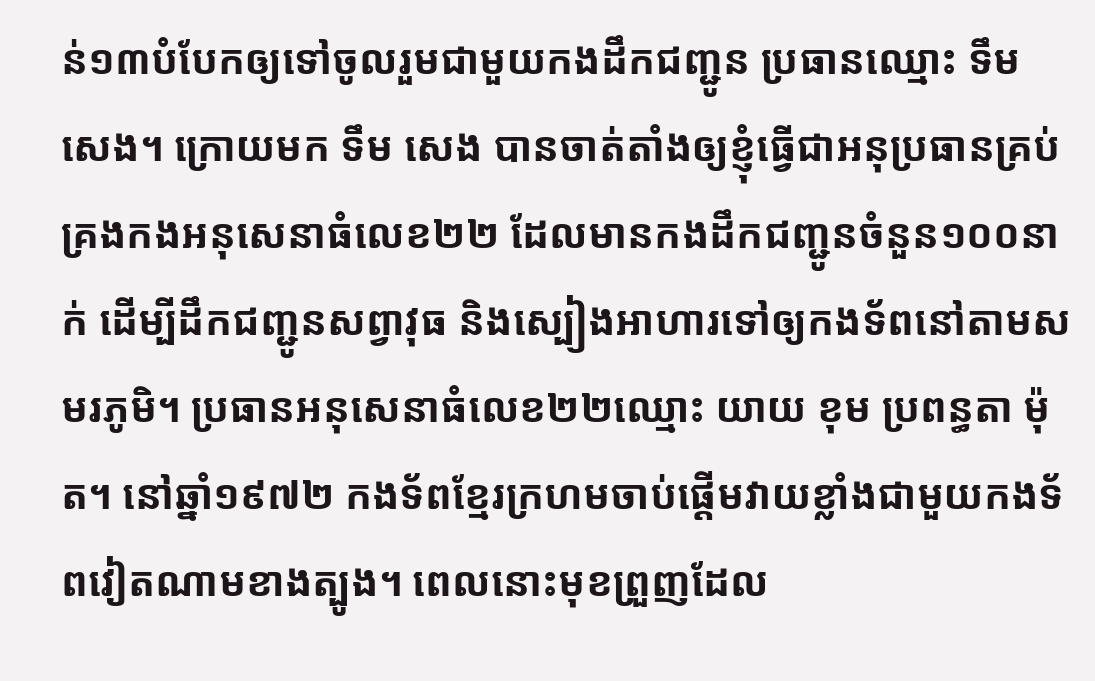ន់១៣បំបែកឲ្យទៅចូលរួមជាមួយកងដឹកជញ្ជូន ប្រធានឈ្មោះ ទឹម សេង។ ក្រោយមក ទឹម សេង បានចាត់តាំងឲ្យខ្ញុំធ្វើជាអនុប្រធានគ្រប់គ្រងកងអនុសេនាធំលេខ២២ ដែលមានកងដឹកជញ្ជូនចំនួន១០០នាក់ ដើម្បីដឹកជញ្ជូនសព្វាវុធ និងស្បៀងអាហារទៅឲ្យកងទ័ពនៅតាមសមរភូមិ។ ប្រធានអនុសេនាធំលេខ២២ឈ្មោះ យាយ ខុម ប្រពន្ធតា ម៉ុត។ នៅឆ្នាំ១៩៧២ កងទ័ពខ្មែរក្រហមចាប់ផ្ដើមវាយខ្លាំងជាមួយកងទ័ពវៀតណាមខាងត្បូង។ ពេលនោះមុខព្រួញដែល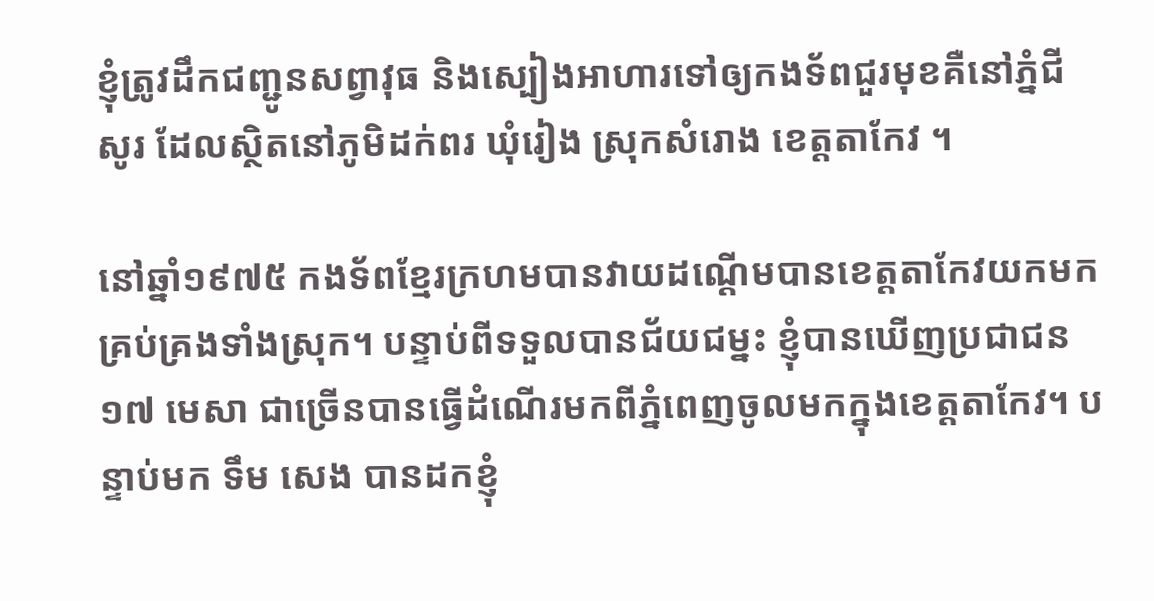ខ្ញុំត្រូវដឹកជញ្ជូនសព្វាវុធ និងស្បៀងអាហារទៅឲ្យកងទ័ពជួរមុខគឺនៅភ្នំជីសូរ ដែលស្ថិតនៅភូមិដក់ពរ ឃុំរៀង ស្រុកសំរោង ខេត្តតាកែវ ។

នៅឆ្នាំ១៩៧៥ កងទ័ពខ្មែរក្រហមបានវាយដណ្ដើមបានខេត្តតាកែវយកមកគ្រប់គ្រងទាំងស្រុក។ បន្ទាប់ពីទទួលបានជ័យជម្នះ ខ្ញុំបានឃើញប្រជាជន១៧ មេសា ជាច្រើនបានធ្វើដំណើរមកពីភ្នំពេញចូលមកក្នុងខេត្តតាកែវ។ បន្ទាប់មក ទឹម សេង បានដកខ្ញុំ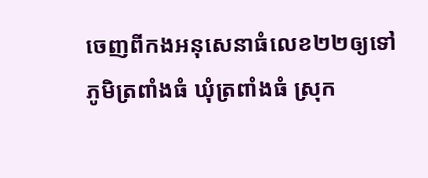ចេញពីកងអនុសេនាធំលេខ២២ឲ្យទៅភូមិត្រពាំងធំ ឃុំត្រពាំងធំ ស្រុក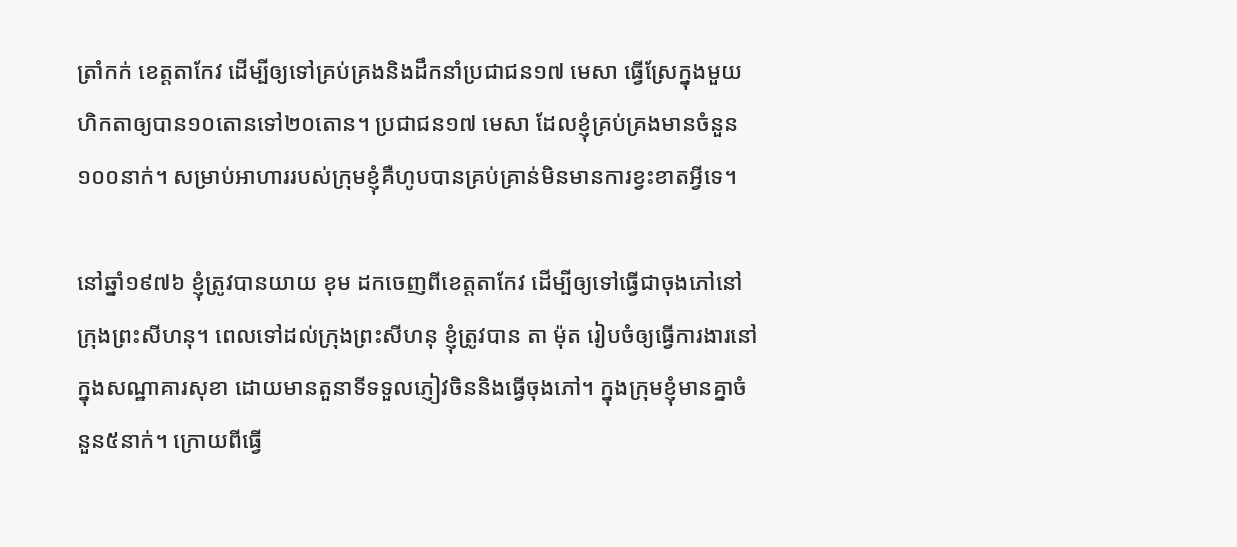ត្រាំកក់ ខេត្តតាកែវ ដើម្បីឲ្យទៅគ្រប់គ្រងនិងដឹកនាំប្រជាជន១៧ មេសា ធ្វើស្រែក្នុងមួយហិកតាឲ្យបាន១០តោនទៅ២០តោន។ ប្រជាជន១៧ មេសា ដែលខ្ញុំគ្រប់គ្រងមានចំនួន១០០នាក់។ សម្រាប់អាហាររបស់ក្រុមខ្ញុំគឺហូបបានគ្រប់គ្រាន់មិនមានការខ្វះខាតអ្វីទេ។

នៅឆ្នាំ១៩៧៦ ខ្ញុំត្រូវបានយាយ ខុម ដកចេញពីខេត្តតាកែវ ដើម្បីឲ្យទៅធ្វើជាចុងភៅនៅក្រុងព្រះសីហនុ។ ពេលទៅដល់ក្រុងព្រះសីហនុ ខ្ញុំត្រូវបាន តា ម៉ុត រៀបចំឲ្យធ្វើការងារនៅក្នុងសណ្ឋាគារសុខា ដោយមានតួនាទីទទួលភ្ញៀវចិននិងធ្វើចុងភៅ។ ក្នុងក្រុមខ្ញុំមានគ្នាចំនួន៥នាក់។ ក្រោយពីធ្វើ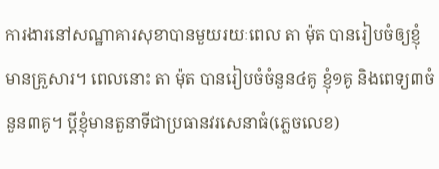ការងារនៅសណ្ឋាគារសុខាបានមួយរយៈពេល តា ម៉ុត បានរៀបចំឲ្យខ្ញុំមានគ្រួសារ។ ពេលនោះ តា ម៉ុត បានរៀបចំចំនួន៤គូ ខ្ញុំ១គូ និងពេទ្យ៣ចំនួន៣គូ។ ប្ដីខ្ញុំមានតួនាទីជាប្រធានវរសេនាធំ(ភ្លេចលេខ)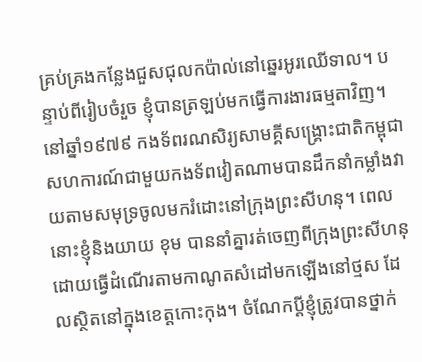គ្រប់គ្រងកន្លែងជួសជុលកប៉ាល់នៅឆ្នេរអូរឈើទាល។ បន្ទាប់ពីរៀបចំរួច ខ្ញុំបានត្រឡប់មកធ្វើការងារធម្មតាវិញ។ នៅឆ្នាំ១៩៧៩ កងទ័ពរណសិរ្យសាមគ្គីសង្រ្គោះជាតិកម្ពុជា សហការណ៍ជាមួយកងទ័ពវៀតណាមបានដឹកនាំកម្លាំងវាយតាមសមុទ្រចូលមករំដោះនៅក្រុងព្រះសីហនុ។ ពេលនោះខ្ញុំនិងយាយ ខុម បាននាំគ្នារត់ចេញពីក្រុងព្រះសីហនុដោយធ្វើដំណើរតាមកាណូតសំដៅមកឡើងនៅថ្មស ដែលស្ថិតនៅក្នុងខេត្តកោះកុង។ ចំណែកប្ដីខ្ញុំត្រូវបានថ្នាក់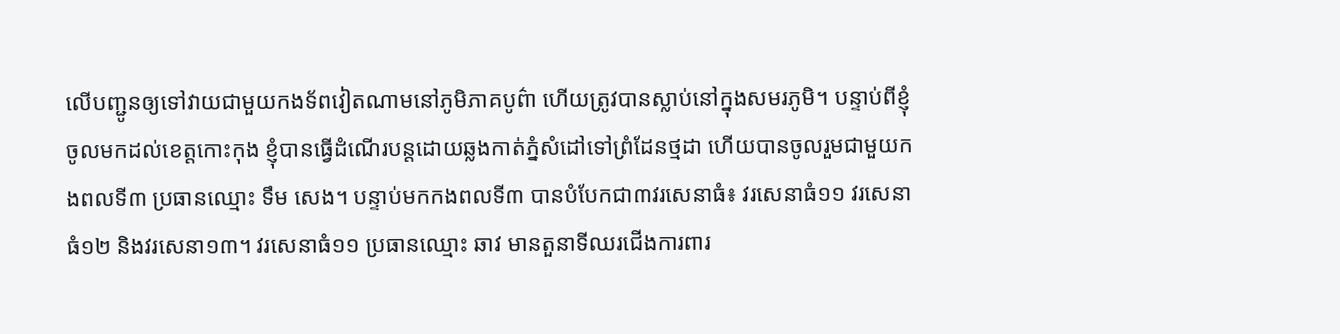លើបញ្ជូនឲ្យទៅវាយជាមួយកងទ័ពវៀតណាមនៅភូមិភាគបូព៌ា ហើយត្រូវបានស្លាប់នៅក្នុងសមរភូមិ។ បន្ទាប់ពីខ្ញុំចូលមកដល់ខេត្តកោះកុង ខ្ញុំបានធ្វើដំណើរបន្តដោយឆ្លងកាត់ភ្នំសំដៅទៅព្រំដែនថ្មដា ហើយបានចូលរួមជាមួយកងពលទី៣ ប្រធានឈ្មោះ ទឹម សេង។ បន្ទាប់មកកងពលទី៣ បានបំបែកជា៣វរសេនាធំ៖ វរសេនាធំ១១ វរសេនាធំ១២ និងវរសេនា១៣។ វរសេនាធំ១១ ប្រធានឈ្មោះ ឆាវ មានតួនាទីឈរជើងការពារ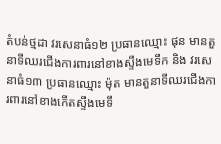តំបន់ថ្មដា វរសេនាធំ១២ ប្រធានឈ្មោះ ផុន មានតួនាទីឈរជើងការពារនៅខាងស្ទឹងមេទឹក និង វរសេនាធំ១៣ ប្រធានឈ្មោះ ម៉ុត មានតួនាទីឈរជើងការពារនៅខាងកើតស្ទឹងមេទឹ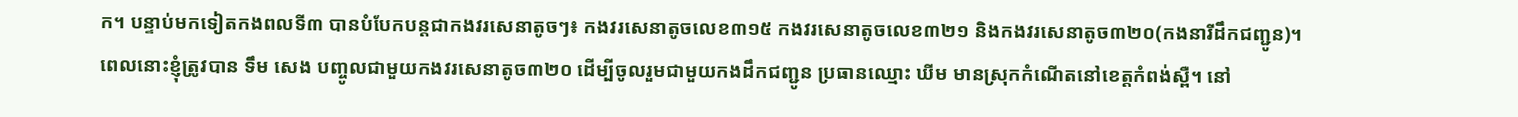ក។ បន្ទាប់មកទៀតកងពលទី៣ បានបំបែកបន្តជាកងវរសេនាតូចៗ៖ កងវរសេនាតូចលេខ៣១៥ កងវរសេនាតូចលេខ៣២១ និងកងវរសេនាតូច៣២០(កងនារីដឹកជញ្ជូន)។ ពេលនោះខ្ញុំត្រូវបាន ទឹម សេង បញ្ចូលជាមួយកងវរសេនាតូច៣២០ ដើម្បីចូលរួមជាមួយកងដឹកជញ្ជូន ប្រធានឈ្មោះ ឃីម មានស្រុកកំណើតនៅខេត្តកំពង់ស្ពឺ។ នៅ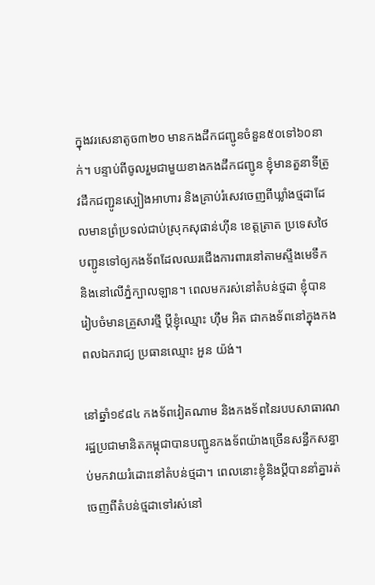ក្នុងវរសេនាតូច៣២០ មានកងដឹកជញ្ជូនចំនួន៥០ទៅ៦០នាក់។ បន្ទាប់ពីចូលរួមជាមួយខាងកងដឹកជញ្ជូន ខ្ញុំមានតួនាទីត្រូវដឹកជញ្ជូនស្បៀងអាហារ និងគ្រាប់រំសេវចេញពីឃ្លាំងថ្មដាដែលមានព្រំប្រទល់ជាប់ស្រុកសុផាន់ហ៊ីន ខេត្តត្រាត ប្រទេសថៃ បញ្ជូនទៅឲ្យកងទ័ពដែលឈរជើងការពារនៅតាមស្ទឹងមេទឹក និងនៅលើភ្នំក្បាលឡាន។ ពេលមករស់នៅតំបន់ថ្មដា ខ្ញុំបានរៀបចំមានគ្រួសារថ្មី ប្ដីខ្ញុំឈ្មោះ ហ៊ឹម អិត ជាកងទ័ពនៅក្នុងកងពលឯករាជ្យ ប្រធានឈ្មោះ អួន យ៉ង់។

នៅឆ្នាំ១៩៨៤ កងទ័ពវៀតណាម និងកងទ័ពនៃរបបសាធារណរដ្ឋប្រជាមានិតកម្ពុជាបានបញ្ជូនកងទ័ពយ៉ាងច្រើនសន្ធឹកសន្ធាប់មកវាយរំដោះនៅតំបន់ថ្មដា។ ពេលនោះខ្ញុំនិងប្ដីបាននាំគ្នារត់ចេញពីតំបន់ថ្មដាទៅរស់នៅ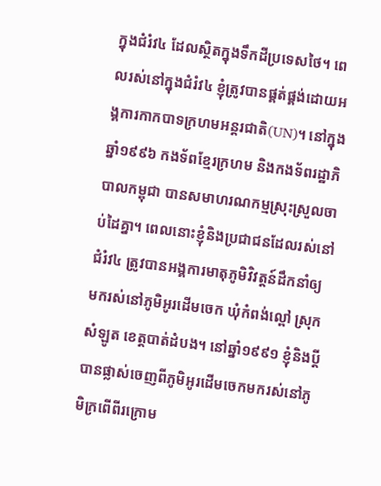ក្នុងជំរំវ៤ ដែលស្ថិតក្នុងទឹកដីប្រទេសថៃ។ ពេលរស់នៅក្នុងជំរំវ៤ ខ្ញុំត្រូវបានផ្គត់ផ្គង់ដោយអង្គការកាកបាទក្រហមអន្តរជាតិ(UN)។ នៅក្នុងឆ្នាំ១៩៩៦ កងទ័ពខ្មែរក្រហម និងកងទ័ពរដ្ឋាភិបាលកម្ពុជា បានសមាហរណកម្មស្រុះស្រួលចាប់ដៃគ្នា។ ពេលនោះខ្ញុំនិងប្រជាជនដែលរស់នៅជំរំវ៤ ត្រូវបានអង្គការមាតុភូមិវិវត្តន៍ដឹកនាំឲ្យមករស់នៅភូមិអូរដើមចេក ឃុំកំពង់ល្ពៅ ស្រុកសំឡូត ខេត្តបាត់ដំបង។ នៅឆ្នាំ១៩៩១ ខ្ញុំនិងប្ដីបានផ្លាស់ចេញពីភូមិអូរដើមចេកមករស់នៅភូមិក្រពើពីរក្រោម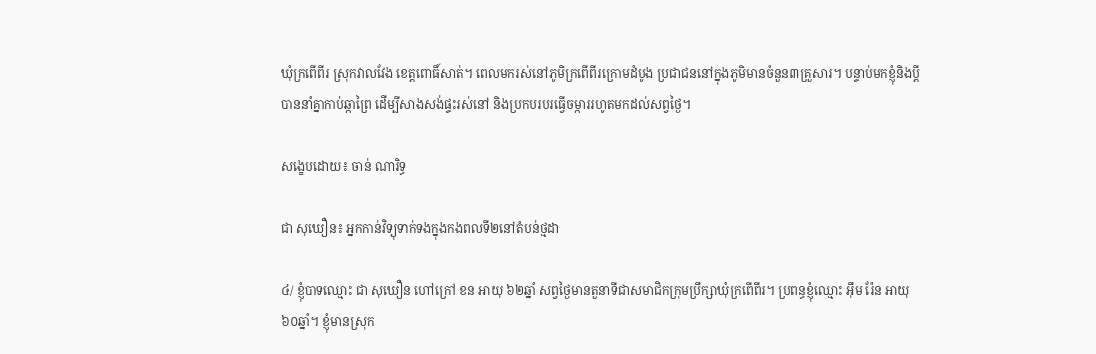ឃុំក្រពើពីរ ស្រុកវាលវែង ខេត្តពោធិ៍សាត់។ ពេលមករស់នៅភូមិក្រពើពីរក្រោមដំបូង ប្រជាជននៅក្នុងភូមិមានចំនួន៣គ្រួសារ។ បន្ទាប់មកខ្ញុំនិងប្ដីបាននាំគ្នាកាប់ឆ្កាព្រៃ ដើម្បីសាងសង់ផ្ទះរស់នៅ និងប្រកបរបរធ្វើចម្ការរហូតមកដល់សព្វថ្ងៃ។

សង្ខេបដោយ៖ ចាន់ ណារិទ្ធ

ជា សុឃឿន៖ អ្នកកាន់វិទ្យុទាក់ទងក្នុងកងពលទី២នៅតំបន់ថ្មដា

៤/ ខ្ញុំបាទឈ្មោះ ជា សុឃឿន ហៅក្រៅ ខន អាយុ ៦២ឆ្នាំ សព្វថ្ងៃមានតួនាទីជាសមាជិកក្រុមប្រឹក្សាឃុំក្រពើពីរ។ ប្រពន្ធខ្ញុំឈ្មោះ អ៊ឹម រ៉ែន អាយុ៦០ឆ្នាំ។ ខ្ញុំមានស្រុក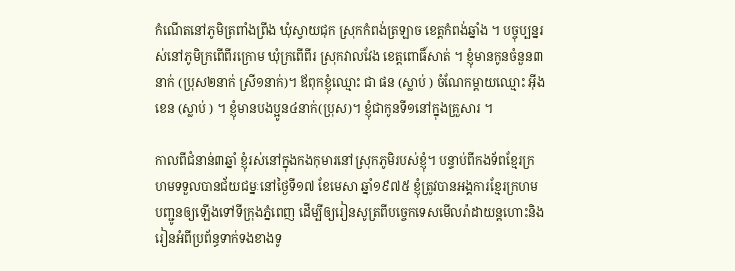កំណើតនៅភូមិត្រពាំងព្រីង ឃុំស្វាយជុក ស្រុកកំពង់ត្រឡាច ខេត្តកំពង់ឆ្នាំង ។ បច្ចុប្បន្នរស់នៅភូមិក្រពើពីរក្រោម ឃុំក្រពើពីរ ស្រុកវាលវែង ខេត្តពោធិ៍សាត់ ។ ខ្ញុំមានកូនចំនួន៣នាក់ (ប្រុស២នាក់ ស្រី១នាក់)។ ឪពុកខ្ញុំឈ្មោះ ជា ផន (ស្លាប់ ) ចំណែកម្ដាយឈ្មោះ អ៊ីង ខេន (ស្លាប់ ) ។ ខ្ញុំមានបងប្អូន៤នាក់(ប្រុស)។ ខ្ញុំជាកូនទី១នៅក្នុងគ្រួសារ ។

កាលពីជំនាន់៣ឆ្នាំ ខ្ញុំរស់នៅក្នុងកងកុមារនៅស្រុកភូមិរបស់ខ្ញុំ។ បន្ទាប់ពីកងទ័ពខ្មែរក្រហមទទួលបានជ័យជម្នៈនៅថ្ងៃទី១៧ ខែមេសា ឆ្នាំ១៩៧៥ ខ្ញុំត្រូវបានអង្គការខ្មែរក្រហមបញ្ជូនឲ្យឡើងទៅទីក្រុងភ្នំពេញ ដើម្បីឲ្យរៀនសូត្រពីបច្ចេកទេសមើលរ៉ាដាយន្ដហោះនិងរៀនអំពីប្រព័ន្ធទាក់ទងខាងទូ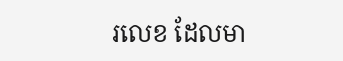រលេខ ដែលមា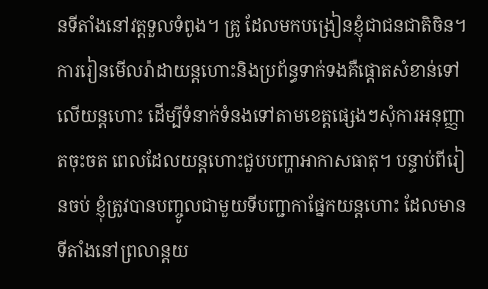នទីតាំងនៅវត្តទួលទំពូង។ គ្រូ ដែលមកបង្រៀនខ្ញុំជាជនជាតិចិន។ ការរៀនមើលរ៉ាដាយន្ដហោះនិងប្រព័ន្ធទាក់ទងគឺផ្ដោតសំខាន់ទៅលើយន្តហោះ ដើម្បីទំនាក់ទំនងទៅតាមខេត្តផ្សេងៗសុំការអនុញ្ញាតចុះចត ពេលដែលយន្តហោះជួបបញ្ហាអាកាសធាតុ។ បន្ទាប់ពីរៀនចប់ ខ្ញុំត្រូវបានបញ្ចូលជាមួយទីបញ្ជាកាផ្នែកយន្តហោះ ដែលមានទីតាំងនៅព្រលាន្តយ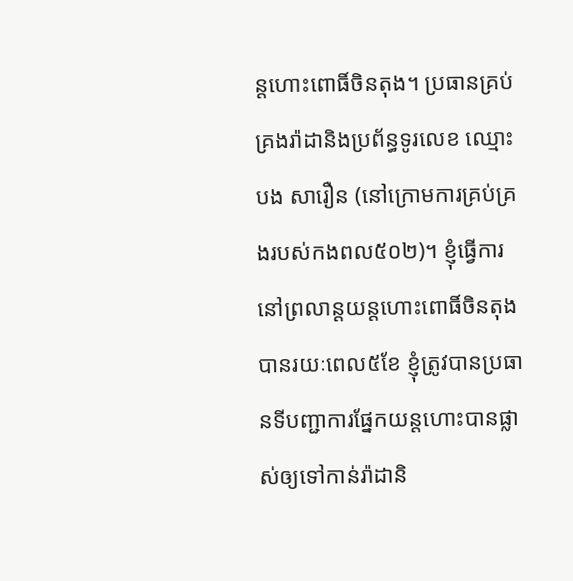ន្តហោះពោធិ៍ចិនតុង។ ប្រធានគ្រប់គ្រងរ៉ាដានិងប្រព័ន្ធទូរលេខ ឈ្មោះ បង សារឿន (នៅក្រោមការគ្រប់គ្រងរបស់កងពល៥០២)។ ខ្ញុំធ្វើការនៅព្រលាន្តយន្តហោះពោធិ៍ចិនតុងបានរយៈពេល៥ខែ ខ្ញុំត្រូវបានប្រធានទីបញ្ជាការផ្នែកយន្តហោះបានផ្លាស់ឲ្យទៅកាន់រ៉ាដានិ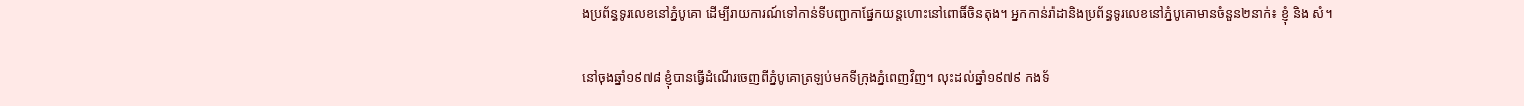ងប្រព័ន្ធទូរលេខនៅភ្នំបូគោ ដើម្បីរាយការណ៍ទៅកាន់ទីបញ្ជាកាផ្នែកយន្តហោះនៅពោធិ៍ចិនតុង។ អ្នកកាន់រ៉ាដានិងប្រព័ន្ធទូរលេខនៅភ្នំបូគោមានចំនួន២នាក់៖ ខ្ញុំ និង សំ។

នៅចុងឆ្នាំ១៩៧៨ ខ្ញុំបានធ្វើដំណើរចេញពីភ្នំបូគោត្រឡប់មកទីក្រុងភ្នំពេញវិញ។ លុះដល់ឆ្នាំ១៩៧៩ កងទ័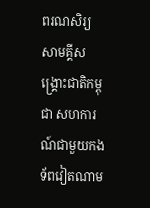ពរណសិរ្យសាមគ្គីសង្រ្គោះជាតិកម្ពុជា សហការណ៍ជាមួយកងទ័ពវៀតណាម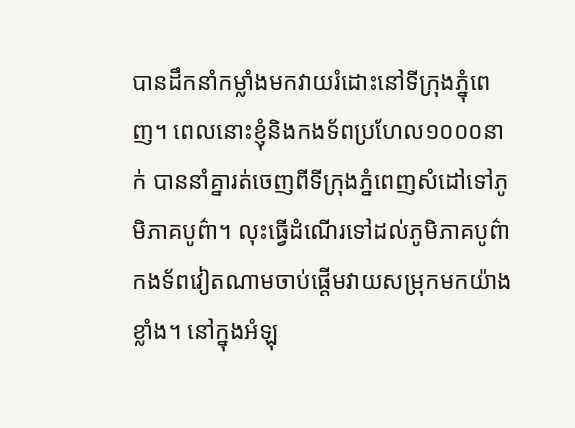បានដឹកនាំកម្លាំងមកវាយរំដោះនៅទីក្រុងភ្នុំពេញ។ ពេលនោះខ្ញុំនិងកងទ័ពប្រហែល១០០០នាក់ បាននាំគ្នារត់ចេញពីទីក្រុងភ្នំពេញសំដៅទៅភូមិភាគបូព៌ា។ លុះធ្វើដំណើរទៅដល់ភូមិភាគបូព៌ា កងទ័ពវៀតណាមចាប់ផ្ដើមវាយសម្រុកមកយ៉ាងខ្លាំង។ នៅក្នុងអំឡុ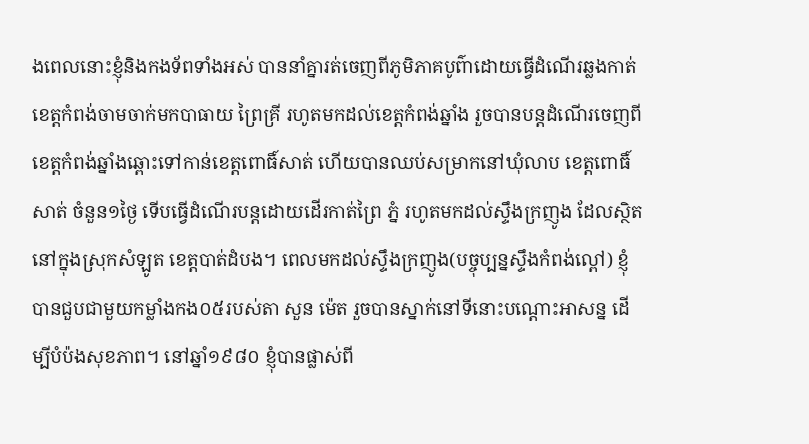ងពេលនោះខ្ញុំនិងកងទ័ពទាំងអស់ បាននាំគ្នារត់ចេញពីភូមិភាគបូព៌ាដោយធ្វើដំណើរឆ្លងកាត់ខេត្តកំពង់ចាមចាក់មកបាធាយ ព្រៃគ្រី រហូតមកដល់ខេត្តកំពង់ឆ្នាំង រួចបានបន្តដំណើរចេញពីខេត្តកំពង់ឆ្នាំងឆ្ពោះទៅកាន់ខេត្តពោធិ៍សាត់ ហើយបានឈប់សម្រាកនៅឃុំលាប ខេត្តពោធិ៍សាត់ ចំនួន១ថ្ងៃ ទើបធ្វើដំណើរបន្តដោយដើរកាត់ព្រៃ ភ្នំ រហូតមកដល់ស្ទឹងក្រញូង ដែលស្ថិតនៅក្នុងស្រុកសំឡូត ខេត្តបាត់ដំបង។ ពេលមកដល់ស្ទឹងក្រញូង(បច្ចុប្បន្នស្ទឹងកំពង់ល្ពៅ) ខ្ញុំបានជួបជាមួយកម្លាំងកង០៥របស់តា សួន ម៉េត រួចបានស្នាក់នៅទីនោះបណ្ដោះអាសន្ន ដើម្បីបំប៉ងសុខភាព។ នៅឆ្នាំ១៩៨០ ខ្ញុំបានផ្លាស់ពី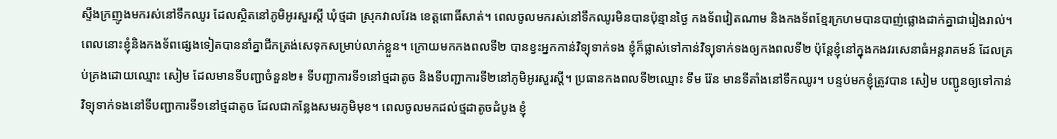ស្ទឹងក្រញូងមករស់នៅទឹកឈូរ ដែលស្ថិតនៅភូមិអូរសួរស្ដី ឃុំថ្មដា ស្រុកវាលវែង ខេត្តពោធិ៍សាត់។ ពេលចូលមករស់នៅទឹកឈូរមិនបានប៉ុន្មានថ្ងៃ កងទ័ពវៀតណាម និងកងទ័ពខ្មែរក្រហមបានបាញ់ផ្លោងដាក់គ្នាជារៀងរាល់។ ពេលនោះខ្ញុំនិងកងទ័ពផ្សេងទៀតបាននាំគ្នាជីកត្រង់សេទុកសម្រាប់លាក់ខ្លួន។ ក្រោយមកកងពលទី២ បានខ្វះអ្នកកាន់វិទ្យុទាក់ទង ខ្ញុំក៏ផ្លាស់ទៅកាន់វិទ្យុទាក់ទងឲ្យកងពលទី២ ប៉ុន្តែខ្ញុំនៅក្នុងកងវរសេនាធំអន្តរាគមន៍ ដែលគ្រប់គ្រងដោយឈ្មោះ សៀម ដែលមានទីបញ្ជាចំនួន២៖ ទីបញ្ជាការទី១នៅថ្មដាតូច និងទីបញ្ជាការទី២នៅភូមិអូរសួរស្ដី។ ប្រធានកងពលទី២ឈ្មោះ ទឹម រ៉ែន មានទីតាំងនៅទឹកឈូរ។ បន្ទប់មកខ្ញុំត្រូវបាន សៀម បញ្ជូនឲ្យទៅកាន់វិទ្យុទាក់ទងនៅទីបញ្ជាការទី១នៅថ្មដាតូច ដែលជាកន្លែងសមរភូមិមុខ។ ពេលចូលមកដល់ថ្មដាតូចដំបូង ខ្ញុំ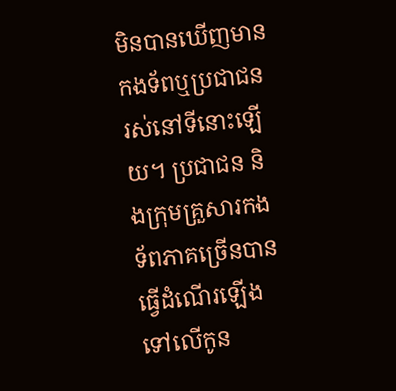មិនបានឃើញមានកងទ័ពឬប្រជាជនរស់នៅទីនោះឡើយ។ ប្រជាជន និងក្រុមគ្រួសារកងទ័ពភាគច្រើនបានធ្វើដំណើរឡើងទៅលើកូន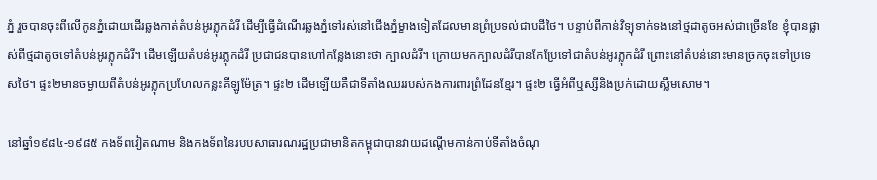ភ្នំ រួចបានចុះពីលើកូនភ្នំដោយដើរឆ្លងកាត់តំបន់អូរភ្លុកដំរី ដើម្បីធ្វើដំណើរឆ្លងភ្នំទៅរស់នៅជើងភ្នំម្ខាងទៀតដែលមានព្រំប្រទល់ជាបដីថៃ។ បន្ទាប់ពីកាន់វិទ្យុទាក់ទងនៅថ្មដាតូចអស់ជាច្រើនខែ ខ្ញុំបានផ្លាស់ពីថ្មដាតូចទៅតំបន់អូរភ្លុកដំរី។ ដើមឡើយតំបន់អូរភ្លុកដំរី ប្រជាជនបានហៅកន្លែងនោះថា ក្បាលដំរី។ ក្រោយមកក្បាលដំរីបានកែប្រែទៅជាតំបន់អូរភ្លុកដំរី ព្រោះនៅតំបន់នោះមានច្រកចុះទៅប្រទេសថៃ។ ផ្ទះ២មានចម្ងាយពីតំបន់អូរភ្លុកប្រហែលកន្លះគីឡូម៉ែត្រ។ ផ្ទះ២ ដើមឡើយគឺជាទីតាំងឈររបស់កងការពារព្រំដែនខ្មែរ។ ផ្ទះ២ ធ្វើអំពីឬស្សីនិងប្រក់ដោយស្លឹមសោម។

នៅឆ្នាំ១៩៨៤-១៩៨៥ កងទ័ពវៀតណាម និងកងទ័ពនៃរបបសាធារណរដ្ឋប្រជាមានិតកម្ពុជាបានវាយដណ្តើមកាន់កាប់ទីតាំងចំណុ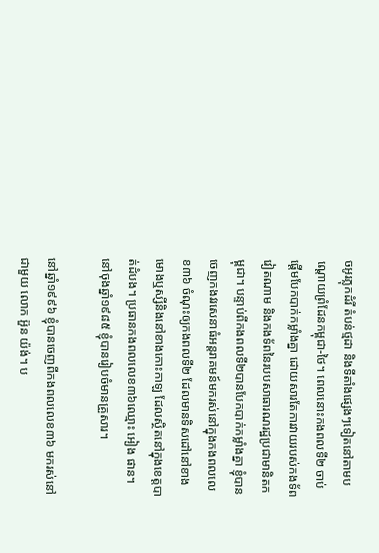ចអូរភ្លុកដំរី តំបន់ថ្មដា និងទីតាំងផ្សេងៗទៀតនៅតាមបណ្តោយព្រំដែនកម្ពុជា-ថៃ។ ពេលនោះកងពលទី២ ចាប់ផ្ដើមបែកបាក់កម្លាំងគ្នា ដោយសារតែការវាយរបស់កងទ័ពវៀតណាម និងកងទ័ពនៃរបបសាធារណរដ្ឋប្រជាមានិតកម្ពុជា។ បន្ទាប់ពីកងពលទី២បានបែកបាក់កម្លាំងគ្នា ខ្ញុំបានចេញកងវរសេនាធំអន្តរាគមន៍មករស់នៅក្នុងកងពលលេខ៣៦ ចំណុះឲ្យកងពលទី២ ដែលមានទិសដៅនៅខាងមោងឬស្សីនិងនៅខាងកោះកាឡ ដែលស្ថិតនៅក្នុងខេត្តបាត់ដំបង។ ប្រធានកងពលលេខ៣៦ឈ្មោះ អៀង ផាន។ នៅចុងឆ្នាំ១៩៨៥ ខ្ញុំបានរៀបចំមានគ្រួសារ។

នៅឆ្នាំ១៩៩៦ ខ្ញុំបានចេញពីកងពលលេខ៣៦ មករស់នៅជាមួយ លោក អ៊ួន យ៉ង់។ ប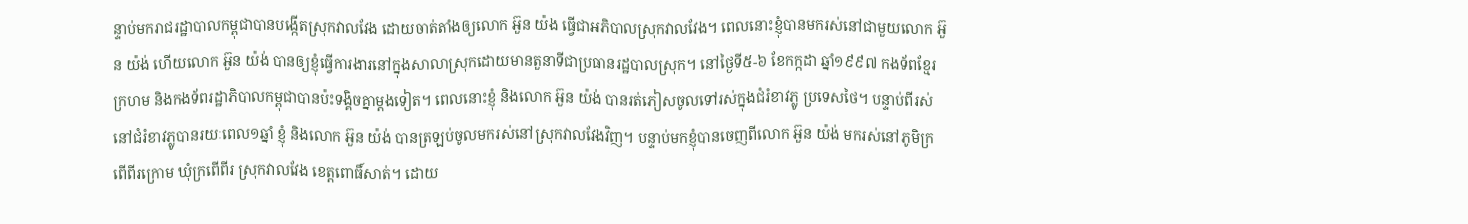ន្ទាប់មករាជរដ្ឋាបាលកម្ពុជាបានបង្កើតស្រុកវាលវែង ដោយចាត់តាំងឲ្យលោក អ៊ួន យ៉ង ធ្វើជាអភិបាលស្រុកវាលវែង។ ពេលនោះខ្ញុំបានមករស់នៅជាមួយលោក អ៊ួន យ៉ង់ ហើយលោក អ៊ួន យ៉ង់ បានឲ្យខ្ញុំធ្វើការងារនៅក្នុងសាលាស្រុកដោយមានតួនាទីជាប្រធានរដ្ឋបាលស្រុក។ នៅថ្ងៃទី៥-៦ ខែកក្កដា ឆ្នាំ១៩៩៧ កងទ័ពខ្មែរក្រហម និងកងទ័ពរដ្ឋាភិបាលកម្ពុជាបានប៉ះទង្គិចគ្នាម្ដងទៀត។ ពេលនោះខ្ញុំ និងលោក អ៊ួន យ៉ង់ បានរត់ភៀសចូលទៅរស់ក្នុងជំរំខាវភ្លូ ប្រទេសថៃ។ បន្ទាប់ពីរស់នៅជំរំខាវភ្លូបានរយៈពេល១ឆ្នាំ ខ្ញុំ និងលោក អ៊ួន យ៉ង់ បានត្រឡប់ចូលមករស់នៅស្រុកវាលវែងវិញ។ បន្ទាប់មកខ្ញុំបានចេញពីលោក អ៊ួន យ៉ង់ មករស់នៅភូមិក្រពើពីរក្រោម ឃុំក្រពើពីរ ស្រុកវាលវែង ខេត្តពោធិ៍សាត់។ ដោយ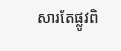សារតែផ្លូវពិ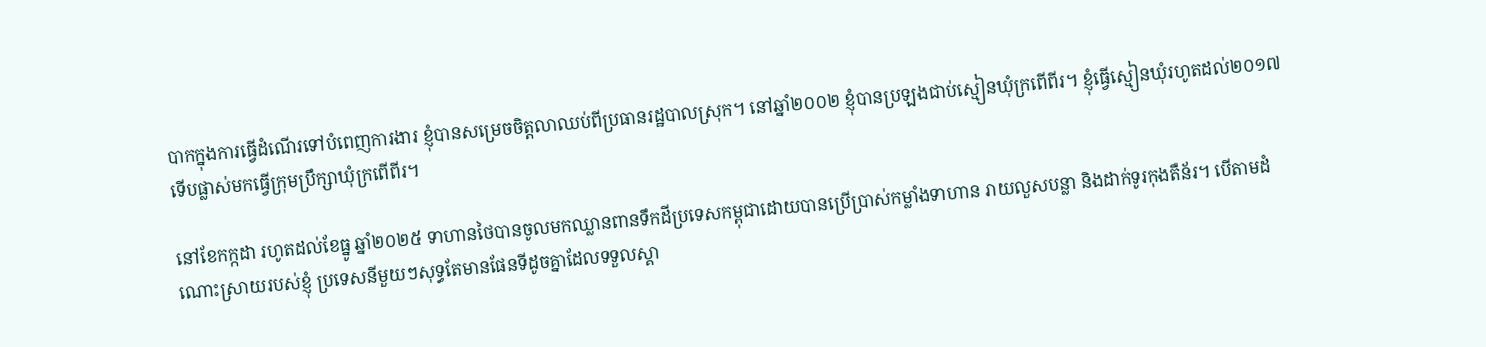បាកក្នុងការធ្វើដំណើរទៅបំពេញការងារ ខ្ញុំបានសម្រេចចិត្តលាឈប់ពីប្រធានរដ្ឋបាលស្រុក។ នៅឆ្នាំ២០០២ ខ្ញុំបានប្រឡងជាប់ស្មៀនឃុំក្រពើពីរ។ ខ្ញុំធ្វើស្មៀនឃុំរហូតដល់២០១៧ ទើបផ្លាស់មកធ្វើក្រុមប្រឹក្សាឃុំក្រពើពីរ។

នៅខែកក្កដា រហូតដល់ខែធ្នូ ឆ្នាំ២០២៥ ទាហានថៃបានចូលមកឈ្លានពានទឹកដីប្រទេសកម្ពុជាដោយបានប្រើប្រាស់កម្លាំងទាហាន រាយលួសបន្លា និងដាក់ទូរកុងតឺន័រ។ បើតាមដំណោះស្រាយរបស់ខ្ញុំ ប្រទេសនីមួយៗសុទ្ធតែមានផែនទីដូចគ្នាដែលទទួលស្គា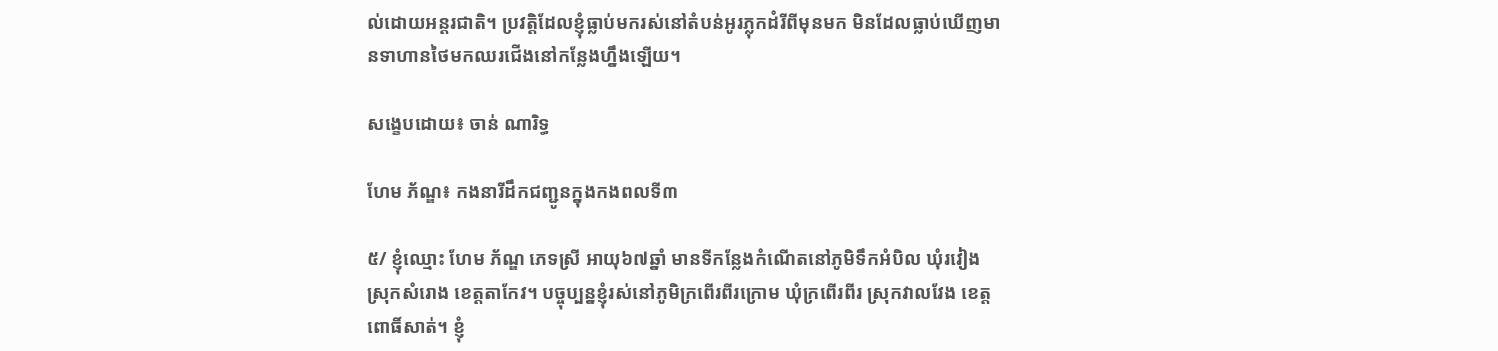ល់ដោយអន្តរជាតិ។ ប្រវត្តិដែលខ្ញុំធ្លាប់មករស់នៅតំបន់អូរភ្លុកដំរីពីមុនមក មិនដែលធ្លាប់ឃើញមានទាហានថៃមកឈរជើងនៅកន្លែងហ្នឹងឡើយ។

សង្ខេបដោយ៖ ចាន់ ណារិទ្ធ

ហែម ភ័ណ្ឌ៖ កងនារីដឹកជញ្ជូនក្នុងកងពលទី៣

៥/ ខ្ញុំឈ្មោះ ហែម ភ័ណ្ឌ ភេទស្រី អាយុ៦៧ឆ្នាំ មានទីកន្លែងកំណើតនៅភូមិទឹកអំបិល ឃុំរវៀង ស្រុកសំរោង ខេត្តតាកែវ។ បច្ចុប្បន្នខ្ញុំរស់នៅភូមិក្រពើរពីរក្រោម ឃុំក្រពើរពីរ ស្រុកវាលវែង ខេត្តពោធិ៍សាត់។ ខ្ញុំ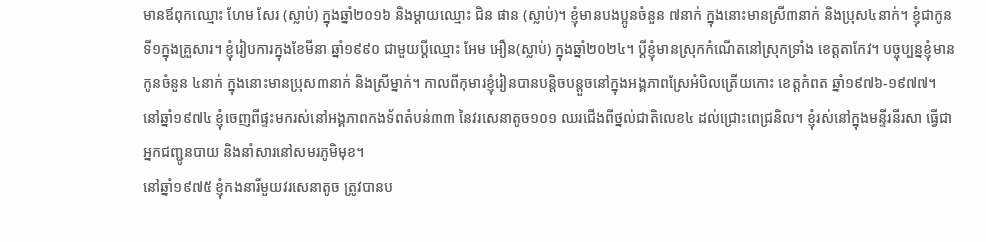មានឪពុកឈ្មោះ ហែម សែរ (ស្លាប់) ក្នុងឆ្នាំ២០១៦ និងម្ដាយឈ្មោះ ជិន ផាន (ស្លាប់)។ ខ្ញុំមានបងប្អូនចំនួន ៧នាក់ ក្នុងនោះមានស្រី៣នាក់ និងប្រុស៤នាក់។ ខ្ញុំជាកូនទី១ក្នុងគ្រួសារ។ ខ្ញុំរៀបការក្នុងខែមីនា ឆ្នាំ១៩៩០ ជាមួយប្ដីឈ្មោះ អែម អឿន(ស្លាប់) ក្នុងឆ្នាំ២០២៤។ ប្ដីខ្ញុំមានស្រុកកំណើតនៅស្រុកទ្រាំង ខេត្តតាកែវ។ បច្ចុប្បន្នខ្ញុំមានកូនចំនួន ៤នាក់ ក្នុងនោះមានប្រុស៣នាក់ និងស្រីម្នាក់។ កាលពីកុមារខ្ញុំរៀនបានបន្តិចបន្តួចនៅក្នុងអង្គភាពស្រែអំបិលត្រើយកោះ ខេត្តកំពត ឆ្នាំ១៩៧៦-១៩៧៧។
នៅឆ្នាំ១៩៧៤ ខ្ញុំចេញពីផ្ទះមករស់នៅអង្គភាពកងទ័ពតំបន់៣៣ នៃវរសេនាតូច១០១ ឈរជើងពីថ្នល់ជាតិលេខ៤ ដល់ជ្រោះពេជ្រនិល។ ខ្ញុំរស់នៅក្នុងមន្ទីរនីរសា ធ្វើជាអ្នកជញ្ជូនបាយ និងនាំសារនៅសមរភូមិមុខ។
នៅឆ្នាំ១៩៧៥ ខ្ញុំកងនារីមួយវរសេនាតូច ត្រូវបានប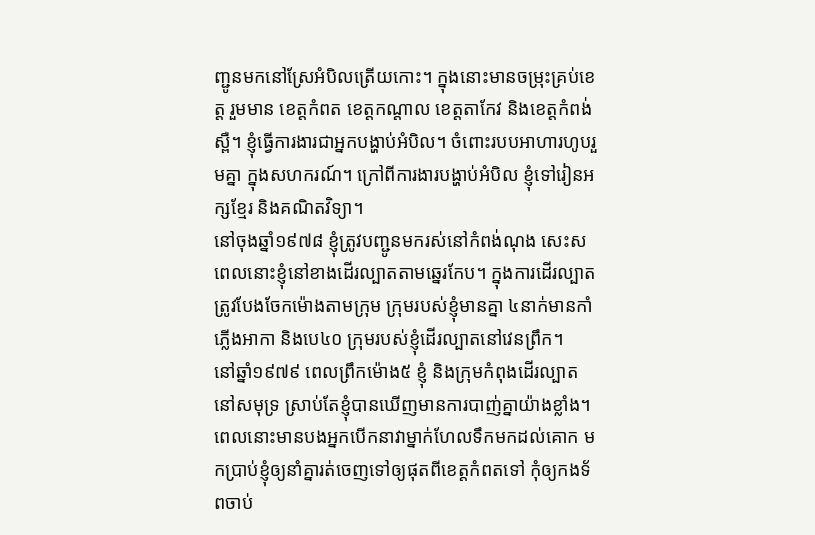ញ្ជូនមកនៅស្រែអំបិលត្រើយកោះ។ ក្នុងនោះមានចម្រុះគ្រប់ខេត្ត រួមមាន ខេត្តកំពត ខេត្តកណ្ដាល ខេត្តតាកែវ និងខេត្តកំពង់ស្ពឺ។ ខ្ញុំធ្វើការងារជាអ្នកបង្ហាប់អំបិល។ ចំពោះរបបអាហារហូបរួមគ្នា ក្នុងសហករណ៍។ ក្រៅពីការងារបង្ហាប់អំបិល ខ្ញុំទៅរៀនអក្សខ្មែរ និងគណិតវិទ្យា។
នៅចុងឆ្នាំ១៩៧៨ ខ្ញុំត្រូវបញ្ជូនមករស់នៅកំពង់ណុង សេះស ពេលនោះខ្ញុំនៅខាងដើរល្បាតតាមឆ្នេរកែប។ ក្នុងការដើរល្បាតត្រូវបែងចែកម៉ោងតាមក្រុម ក្រុមរបស់ខ្ញុំមានគ្នា ៤នាក់មានកាំភ្លើងអាកា និងបេ៤០ ក្រុមរបស់ខ្ញុំដើរល្បាតនៅវេនព្រឹក។
នៅឆ្នាំ១៩៧៩ ពេលព្រឹកម៉ោង៥ ខ្ញុំ និងក្រុមកំពុងដើរល្បាតនៅសមុទ្រ ស្រាប់តែខ្ញុំបានឃើញមានការបាញ់គ្នាយ៉ាងខ្លាំង។ ពេលនោះមានបងអ្នកបើកនាវាម្នាក់ហែលទឹកមកដល់គោក មកប្រាប់ខ្ញុំឲ្យនាំគ្នារត់ចេញទៅឲ្យផុតពីខេត្តកំពតទៅ កុំឲ្យកងទ័ពចាប់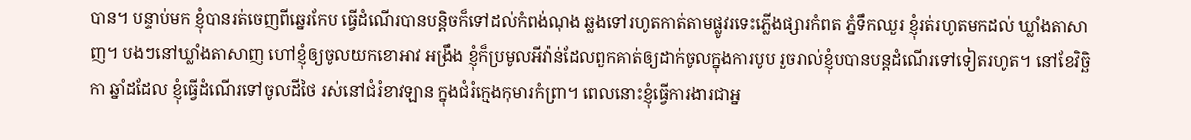បាន។ បន្ទាប់មក ខ្ញុំបានរត់ចេញពីឆ្នេរកែប ធ្វើដំណើរបានបន្តិចក៏ទៅដល់កំពង់ណុង ឆ្លងទៅរហូតកាត់តាមផ្លូវរទេះភ្លើងផ្សារកំពត ភ្នំទឹកឈួរ ខ្ញុំរត់រហូតមកដល់ ឃ្លាំងតាសាញ។ បងៗនៅឃ្លាំងតាសាញ ហៅខ្ញុំឲ្យចូលយកខោអាវ អង្រឹង ខ្ញុំក៏ប្រមូលអីវ៉ាន់ដែលពួកគាត់ឲ្យដាក់ចូលក្នុងការបូប រួចរាល់ខ្ញុំបបានបន្តដំណើរទៅទៀតរហូត។ នៅខែវិច្ឆិកា ឆ្នាំដដែល ខ្ញុំធ្វើដំណើរទៅចូលដីថៃ រស់នៅជំរំខាវឡាន ក្នុងជំរំក្មេងកុមារកំព្រា។ ពេលនោះខ្ញុំធ្វើការងារជាអ្ន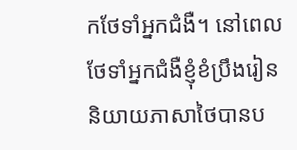កថែទាំអ្នកជំងឺ។ នៅពេលថែទាំអ្នកជំងឺខ្ញុំខំប្រឹងរៀននិយាយភាសាថៃបានប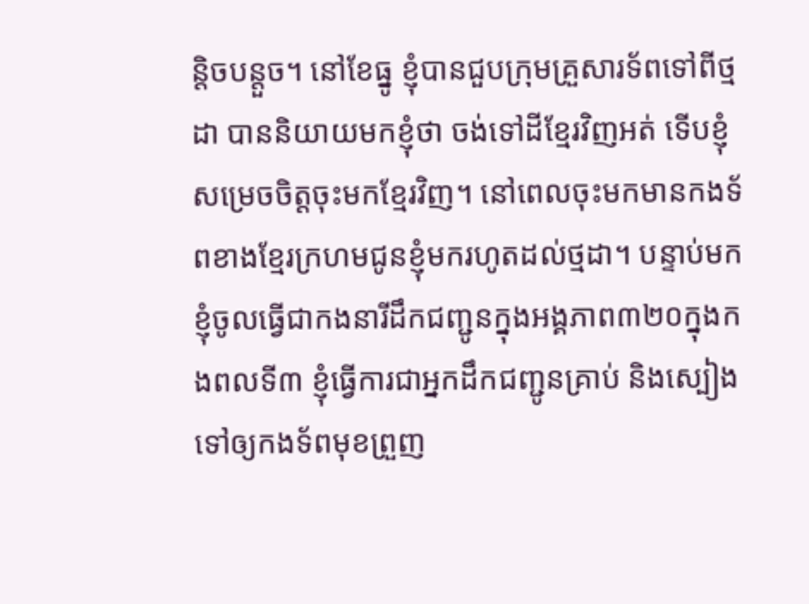ន្តិចបន្តួច។ នៅខែធ្នូ ខ្ញុំបានជួបក្រុមគ្រួសារទ័ពទៅពីថ្មដា បាននិយាយមកខ្ញុំថា ចង់ទៅដីខ្មែរវិញអត់ ទើបខ្ញុំសម្រេចចិត្តចុះមកខ្មែរវិញ។ នៅពេលចុះមកមានកងទ័ពខាងខ្មែរក្រហមជូនខ្ញុំមករហូតដល់ថ្មដា។ បន្ទាប់មក ខ្ញុំចូលធ្វើជាកងនារីដឹកជញ្ជូនក្នុងអង្គភាព៣២០ក្នុងកងពលទី៣ ខ្ញុំធ្វើការជាអ្នកដឹកជញ្ជូនគ្រាប់ និងស្បៀងទៅឲ្យកងទ័ពមុខព្រួញ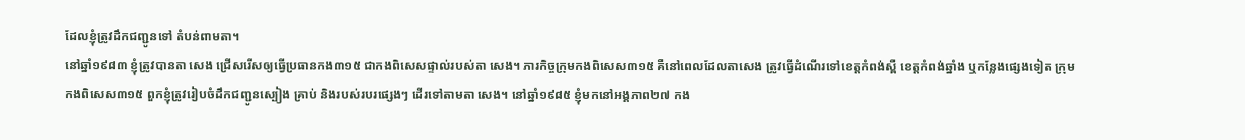ដែលខ្ញុំត្រូវដឹកជញ្ជូនទៅ តំបន់ពាមតា។
នៅឆ្នាំ១៩៨៣ ខ្ញុំត្រូវបានតា សេង ជ្រើសរើសឲ្យធ្វើប្រធានកង៣១៥ ជាកងពិសេសផ្ទាល់របស់តា សេង។ ភារកិច្ចក្រុមកងពិសេស៣១៥ គឺនៅពេលដែលតាសេង ត្រូវធ្វើដំណើរទៅខេត្តកំពង់ស្ពឺ ខេត្តកំពង់ឆ្នាំង ឬកន្លែងផ្សេងទៀត ក្រុមកងពិសេស៣១៥ ពួកខ្ញុំត្រូវរៀបចំដឹកជញ្ជូនស្បៀង គ្រាប់ និងរបស់របរផ្សេងៗ ដើរទៅតាមតា សេង។ នៅឆ្នាំ១៩៨៥ ខ្ញុំមកនៅអង្គភាព២៧ កង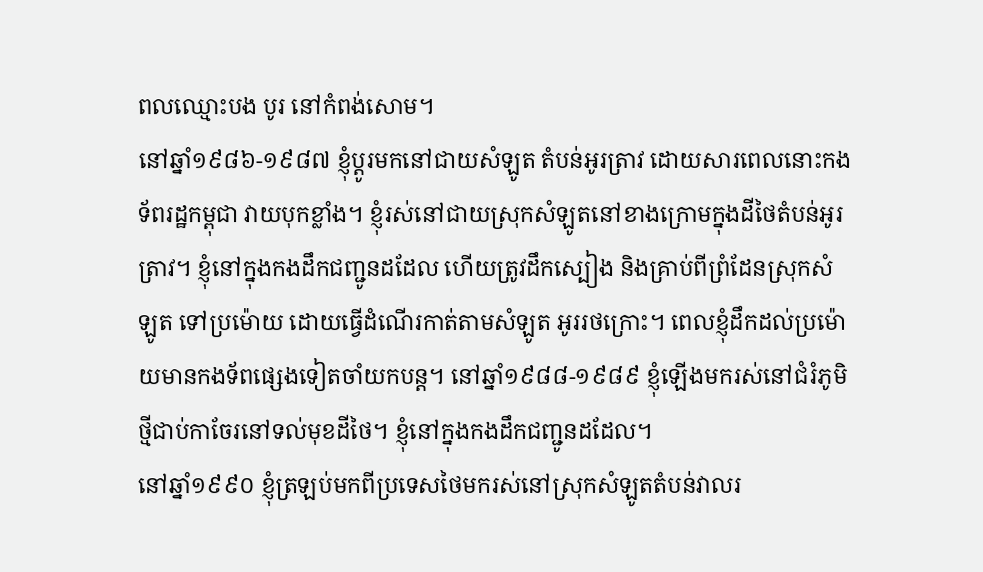ពលឈ្មោះបង បូរ នៅកំពង់សោម។
នៅឆ្នាំ១៩៨៦-១៩៨៧ ខ្ញុំប្ដូរមកនៅជាយសំឡូត តំបន់អូរត្រាវ ដោយសារពេលនោះកងទ័ពរដ្ឋកម្ពុជា វាយបុកខ្លាំង។ ខ្ញុំរស់នៅជាយស្រុកសំឡូតនៅខាងក្រោមក្នុងដីថៃតំបន់អូរត្រាវ។ ខ្ញុំនៅក្នុងកងដឹកជញ្ជូនដដែល ហើយត្រូវដឹកស្បៀង និងគ្រាប់ពីព្រំដែនស្រុកសំឡូត ទៅប្រម៉ោយ ដោយធ្វើដំណើរកាត់តាមសំឡូត អូររថក្រោះ។ ពេលខ្ញុំដឹកដល់ប្រម៉ោយមានកងទ័ពផ្សេងទៀតចាំយកបន្ត។ នៅឆ្នាំ១៩៨៨-១៩៨៩ ខ្ញុំឡើងមករស់នៅជំរំភូមិថ្មីជាប់កាចែរនៅទល់មុខដីថៃ។ ខ្ញុំនៅក្នុងកងដឹកជញ្ជូនដដែល។
នៅឆ្នាំ១៩៩០ ខ្ញុំត្រឡប់មកពីប្រទេសថៃមករស់នៅស្រុកសំឡូតតំបន់វាលរ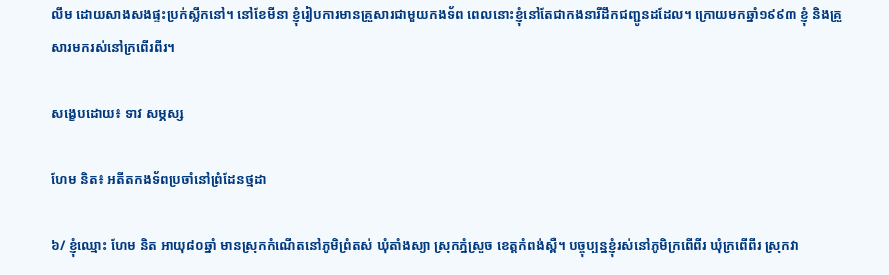លឹម ដោយសាងសងផ្ទះប្រក់ស្លឹកនៅ។ នៅខែមីនា ខ្ញុំរៀបការមានគ្រួសារជាមួយកងទ័ព ពេលនោះខ្ញុំនៅតែជាកងនារីដឹកជញ្ជូនដដែល។ ក្រោយមកឆ្នាំ១៩៩៣ ខ្ញុំ និងគ្រួសារមករស់នៅក្រពើរពីរ។

សង្ខេបដោយ៖ ទាវ សម្ភស្ស

ហែម និត៖ អតីតកងទ័ពប្រចាំនៅព្រំដែនថ្មដា

៦/ ខ្ញុំឈ្មោះ ហែម និត អាយុ៨០ឆ្នាំ មានស្រុកកំណើតនៅភូមិព្រំតស់ ឃុំតាំងស្យា ស្រុកភ្នំស្រួច ខេត្តកំពង់ស្ពឺ។ បច្ចុប្បន្នខ្ញុំរស់នៅភូមិក្រពើពីរ ឃុំក្រពើពីរ ស្រុកវា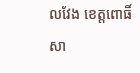លវែង ខេត្តពោធិ៍សា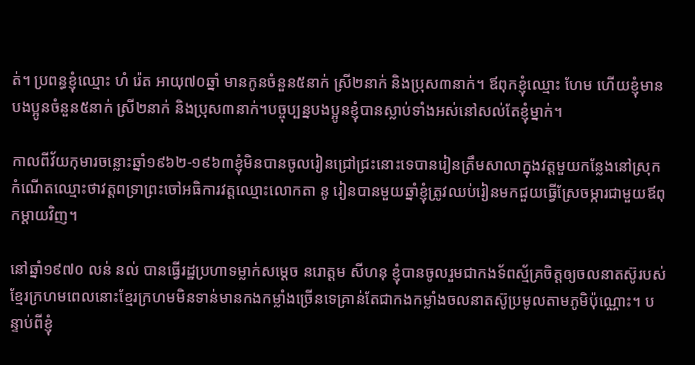ត់។ ប្រពន្ធខ្ញុំឈ្មោះ ហំ រ៉េត អាយុ៧០ឆ្នាំ មានកូនចំនួន៥នាក់ ស្រី២នាក់ និងប្រុស៣នាក់។ ឪពុកខ្ញុំឈ្មោះ ហែម ហើយខ្ញុំមានបងប្អូនចំនួន៥នាក់ ស្រី២នាក់ និងប្រុស៣នាក់។បច្ចុប្បន្នបងប្អូនខ្ញុំបានស្លាប់ទាំងអស់នៅសល់តែខ្ញុំម្នាក់។

កាលពីវ័យកុមារចន្លោះឆ្នាំ១៩៦២-១៩៦៣ខ្ញុំមិនបានចូលរៀនជ្រៅជ្រះនោះទេបានរៀនត្រឹមសាលាក្នុងវត្តមួយកន្លែងនៅស្រុកកំណើតឈ្មោះថាវត្តពទ្រាព្រះចៅអធិការវត្តឈ្មោះលោកតា នូ រៀនបានមួយឆ្នាំខ្ញុំត្រូវឈប់រៀនមកជួយធ្វើស្រែចម្ការជាមួយឪពុកម្តាយវិញ។

នៅឆ្នាំ១៩៧០ លន់ នល់ បានធ្វើរដ្ឋប្រហាទម្លាក់សម្តេច នរោត្តម សីហនុ ខ្ញុំបានចូលរួមជាកងទ័ពស្ម័គ្រចិត្តឲ្យចលនាតស៊ូរបស់ខ្មែរក្រហមពេលនោះខ្មែរក្រហមមិនទាន់មានកងកម្លាំងច្រើនទេគ្រាន់តែជាកងកម្លាំងចលនាតស៊ូប្រមូលតាមភូមិប៉ុណ្ណោះ។ បន្ទាប់ពីខ្ញុំ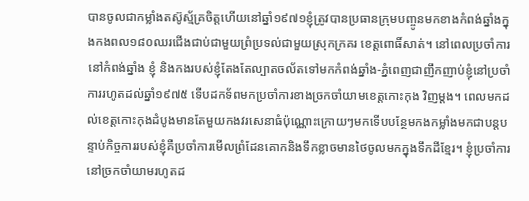បានចូលជាកម្លាំងតស៊ូស្ម័គ្រចិត្តហើយនៅឆ្នាំ១៩៧១ខ្ញុំត្រូវបានប្រធានក្រុមបញ្ចូនមកខាងកំពង់ឆ្នាំងក្នុងកងពល១៨០ឈរជើងជាប់ជាមួយព្រំប្រទល់ជាមួយស្រុកក្រគរ ខេត្តពោធិ៍សាត់។ នៅពេលប្រចាំការនៅកំពង់ឆ្នាំង ខ្ញុំ និងកងរបស់ខ្ញុំតែងតែល្បាតចល័តទៅមកកំពង់ឆ្នាំង-ភ្នំពេញជាញឹកញាប់ខ្ញុំនៅប្រចាំការរហូតដល់ឆ្នាំ១៩៧៥ ទើបដកទ័ពមកប្រចាំការខាងច្រកចាំយាមខេត្តកោះកុង វិញម្តង។ ពេលមកដល់ខេត្តកោះកុងដំបូងមានតែមួយកងវរសេនាធំប៉ុណ្ណោះក្រោយៗមកទើបបន្ថែមកងកម្លាំងមកជាបន្តបន្ទាប់កិច្ចការរបស់ខ្ញុំគឺប្រចាំការមើលព្រំដែនគោកនិងទឹកខ្លាចមានថៃចូលមកក្នុងទឹកដីខ្មែរ។ ខ្ញុំប្រចាំការនៅច្រកចាំយាមរហូតដ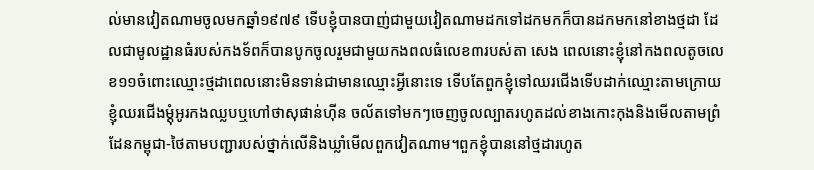ល់មានវៀតណាមចូលមកឆ្នាំ១៩៧៩ ទើបខ្ញុំបានបាញ់ជាមួយវៀតណាមដកទៅដកមកក៏បានដកមកនៅខាងថ្មដា ដែលជាមូលដ្ឋានធំរបស់កងទ័ពក៏បានបូកចូលរួមជាមួយកងពលធំលេខ៣របស់តា សេង ពេលនោះខ្ញុំនៅកងពលតូចលេខ១១ចំពោះឈ្មោះថ្មដាពេលនោះមិនទាន់ជាមានឈ្មោះអ្វីនោះទេ ទើបតែពួកខ្ញុំទៅឈរជើងទើបដាក់ឈ្មោះតាមក្រោយខ្ញុំឈរជើងម្តុំអូរកងឈ្លបឬហៅថាសុផាន់ហ៊ីន ចល័តទៅមកៗចេញចូលល្បាតរហូតដល់ខាងកោះកុងនិងមើលតាមព្រំដែនកម្ពុជា-ថៃតាមបញ្ជារបស់ថ្នាក់លើនិងឃ្លាំមើលពួកវៀតណាម។ពួកខ្ញុំបាននៅថ្មដារហូត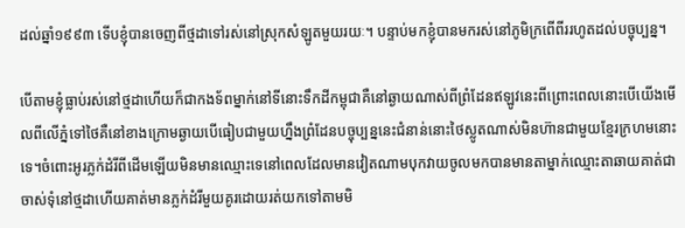ដល់ឆ្នាំ១៩៩៣ ទើបខ្ញុំបានចេញពីថ្មដាទៅរស់នៅស្រុកសំឡូតមួយរយៈ។ បន្ទាប់មកខ្ញុំបានមករស់នៅភូមិក្រពើពីររហូតដល់បច្ចុប្បន្ន។

បើតាមខ្ញុំធ្លាប់រស់នៅថ្មដាហើយក៏ជាកងទ័ពម្នាក់នៅទីនោះទឹកដីកម្ពុជាគឺនៅឆ្ងាយណាស់ពីព្រំដែនឥឡូវនេះពីព្រោះពេលនោះបើយើងមើលពីលើភ្នំទៅថៃគឺនៅខាងក្រោមឆ្ងាយបើធៀបជាមួយហ្នឹងព្រំដែនបច្ចុប្បន្ននេះជំនាន់នោះថៃស្លូតណាស់មិនហ៊ានជាមួយខ្មែរក្រហមនោះទេ។ចំពោះអូរភ្លក់ដំរីពីដើមឡើយមិនមានឈ្មោះទេនៅពេលដែលមានវៀតណាមបុកវាយចូលមកបានមានតាម្នាក់ឈ្មោះតាឆាយគាត់ជាចាស់ទុំនៅថ្មដាហើយគាត់មានភ្លក់ដំរីមួយគូរដោយរត់យកទៅតាមមិ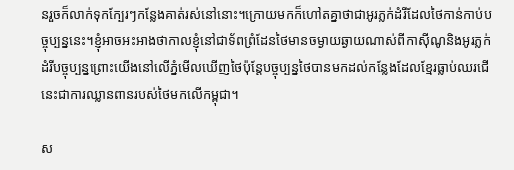នរួចក៏លាក់ទុកក្បែរៗកន្លែងគាត់រស់នៅនោះ។ក្រោយមកក៏ហៅតគ្នាថាជាអូរភ្លក់ដំរីដែលថៃកាន់កាប់បច្ចុប្បន្ននេះ។ខ្ញុំអាចអះអាងថាកាលខ្ញុំនៅជាទ័ពព្រំដែនថៃមានចម្ងាយឆ្ងាយណាស់ពីកាស៊ីណូនិងអូរភ្លក់ដំរីបច្ចុប្បន្នព្រោះយើងនៅលើភ្នំមើលឃើញថៃប៉ុន្តែបច្ចុប្បន្នថៃបានមកដល់កន្លែងដែលខ្មែរធ្លាប់ឈរជើនេះជាការឈ្លានពានរបស់ថៃមកលើកម្ពុជា។

ស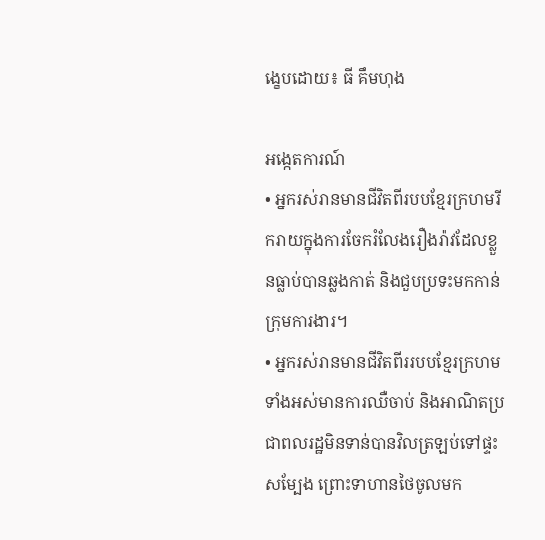ង្ខេបដោយ៖ ធី គឹមហុង

អង្កេតការណ៍
• អ្នករស់រានមានជីវិតពីរបបខ្មែរក្រហមរីករាយក្នុងការចែករំលែងរឿងរ៉ាវដែលខ្លួនធ្លាប់បានឆ្លងកាត់ និងជួបប្រទះមកកាន់ក្រុមការងារ។
• អ្នករស់រានមានជីវិតពីររបបខ្មែរក្រហមទាំងអស់មានការឈឺចាប់ និងអាណិតប្រជាពលរដ្ឋមិនទាន់បានវិលត្រឡប់ទៅផ្ទះសម្បែង ព្រោះទាហានថៃចូលមក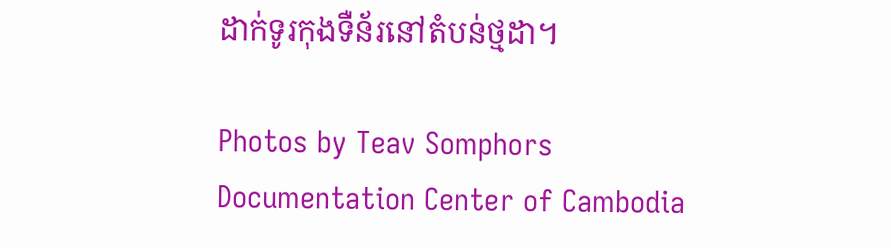ដាក់ទូរកុងទឺន័រនៅតំបន់ថ្មដា។

Photos by Teav Somphors
Documentation Center of Cambodia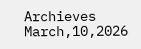Archieves
March,10,2026